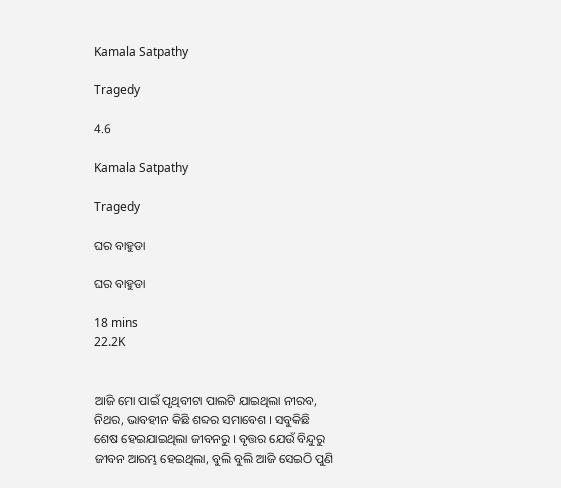Kamala Satpathy

Tragedy

4.6

Kamala Satpathy

Tragedy

ଘର ବାହୁଡା

ଘର ବାହୁଡା

18 mins
22.2K


ଆଜି ମୋ ପାଇଁ ପୃଥିବୀଟା ପାଲଟି ଯାଇଥିଲା ନୀରବ, ନିଥର, ଭାବହୀନ କିଛି ଶବ୍ଦର ସମାବେଶ । ସବୁକିଛି ଶେଷ ହେଇଯାଇଥିଲା ଜୀବନରୁ । ବୃତ୍ତର ଯେଉଁ ବିନ୍ଦୁରୁ ଜୀବନ ଆରମ୍ଭ ହେଇଥିଲା, ବୁଲି ବୁଲି ଆଜି ସେଇଠି ପୁଣି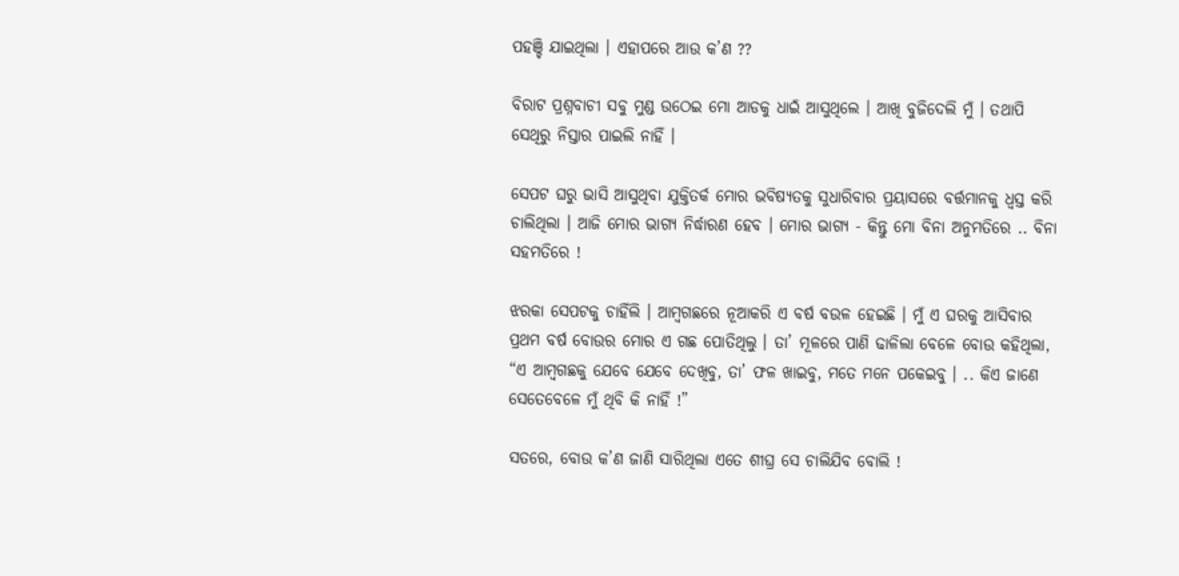ପହଞ୍ଚି ଯାଇଥିଲା । ଏହାପରେ ଆଉ କ’ଣ ??

ବିରାଟ ପ୍ରଶ୍ନବାଚୀ ସବୁ ମୁଣ୍ଡ ଉଠେଇ ମୋ ଆଡକୁ ଧାଇଁ ଆସୁଥିଲେ । ଆଖି ବୁଜିଦେଲି ମୁଁ । ତଥାପି ସେଥିରୁ ନିସ୍ତାର ପାଇଲି ନାହିଁ ।

ସେପଟ ଘରୁ ଭାସି ଆସୁଥିବା ଯୁକ୍ତିତର୍କ ମୋର ଭବିଷ୍ୟତକୁ ସୁଧାରିବାର ପ୍ରୟାସରେ ବର୍ତ୍ତମାନକୁ ଧ୍ୱସ୍ତ କରି ଚାଲିଥିଲା । ଆଜି ମୋର ଭାଗ୍ୟ ନିର୍ଦ୍ଧାରଣ ହେବ । ମୋର ଭାଗ୍ୟ - କିନ୍ତୁ ମୋ ବିନା ଅନୁମତିରେ .. ବିନା ସହମତିରେ !

ଝରକା ସେପଟକୁ ଚାହିଁଲି । ଆମ୍ୱଗଛରେ ନୂଆକରି ଏ ବର୍ଷ ବଉଳ ହେଇଛି । ମୁଁ ଏ ଘରକୁ ଆସିବାର ପ୍ରଥମ ବର୍ଷ ବୋଉର ମୋର ଏ ଗଛ ପୋତିଥିଲୁ । ତା’ ମୂଳରେ ପାଣି ଢାଳିଲା ବେଳେ ବୋଉ କହିଥିଲା, “ଏ ଆମ୍ୱଗଛକୁ ଯେବେ ଯେବେ ଦେଖିବୁ, ତା’ ଫଳ ଖାଇବୁ, ମତେ ମନେ ପକେଇବୁ । .. କିଏ ଜାଣେ ସେତେବେଳେ ମୁଁ ଥିବି କି ନାହିଁ !”

ସତରେ, ବୋଉ କ’ଣ ଜାଣି ସାରିଥିଲା ଏତେ ଶୀଘ୍ର ସେ ଚାଲିଯିବ ବୋଲି !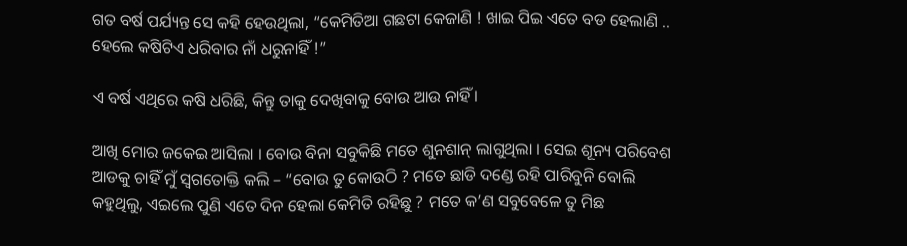ଗତ ବର୍ଷ ପର୍ଯ୍ୟନ୍ତ ସେ କହି ହେଉଥିଲା, “କେମିତିଆ ଗଛଟା କେଜାଣି ! ଖାଇ ପିଇ ଏତେ ବଡ ହେଲାଣି .. ହେଲେ କଷିଟିଏ ଧରିବାର ନାଁ ଧରୁନାହିଁ !”

ଏ ବର୍ଷ ଏଥିରେ କଷି ଧରିଛି, କିନ୍ତୁ ତାକୁ ଦେଖିବାକୁ ବୋଉ ଆଉ ନାହିଁ ।

ଆଖି ମୋର ଜକେଇ ଆସିଲା । ବୋଉ ବିନା ସବୁକିଛି ମତେ ଶୁନଶାନ୍ ଲାଗୁଥିଲା । ସେଇ ଶୂନ୍ୟ ପରିବେଶ ଆଡକୁ ଚାହିଁ ମୁଁ ସ୍ୱଗତୋକ୍ତି କଲି – “ବୋଉ ତୁ କୋଉଠି ? ମତେ ଛାଡି ଦଣ୍ଡେ ରହି ପାରିବୁନି ବୋଲି କହୁଥିଲୁ, ଏଇଲେ ପୁଣି ଏତେ ଦିନ ହେଲା କେମିତି ରହିଛୁ ? ମତେ କ’ଣ ସବୁବେଳେ ତୁ ମିଛ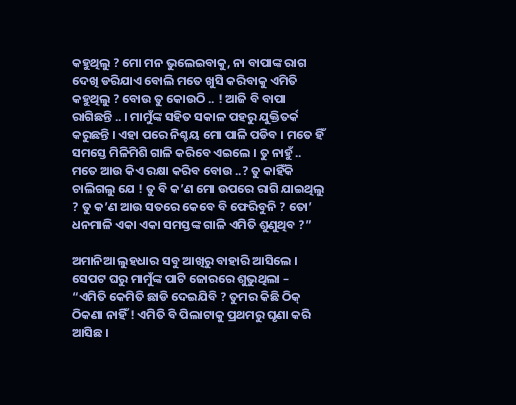କହୁଥିଲୁ ? ମୋ ମନ ଭୁଲେଇବାକୁ, ନା ବାପାଙ୍କ ରାଗ ଦେଖି ଡରିଯାଏ ବୋଲି ମତେ ଖୁସି କରିବାକୁ ଏମିତି କହୁଥିଲୁ ? ବୋଉ ତୁ କୋଉଠି .. ! ଆଜି ବି ବାପା ରାଗିଛନ୍ତି .. । ମାମୁଁଙ୍କ ସହିତ ସକାଳ ପହରୁ ଯୁକ୍ତିତର୍କ କରୁଛନ୍ତି । ଏହା ପରେ ନିଶ୍ଚୟ ମୋ ପାଳି ପଡିବ । ମତେ ହିଁ ସମସ୍ତେ ମିଳିମିଶି ଗାଳି କରିବେ ଏଇଲେ । ତୁ ନାହୁଁ .. ମତେ ଆଉ କିଏ ରକ୍ଷା କରିବ ବୋଉ ..? ତୁ କାହିଁକି ଚାଲିଗଲୁ ଯେ ! ତୁ ବି କ’ଣ ମୋ ଉପରେ ରାଗି ଯାଇଥିଲୁ ? ତୁ କ’ଣ ଆଉ ସତରେ କେବେ ବି ଫେରିବୁନି ? ତୋ’ ଧନମାଳି ଏକା ଏକା ସମସ୍ତଙ୍କ ଗାଳି ଏମିତି ଶୁଣୁଥିବ ?”

ଅମାନିଆ ଲୁହଧାର ସବୁ ଆଖିରୁ ବାହାରି ଆସିଲେ । ସେପଟ ଘରୁ ମାମୁଁଙ୍କ ପାଟି ଜୋରରେ ଶୁଭୁଥିଲା – “ଏମିତି କେମିତି ଛାଡି ଦେଇଯିବି ? ତୁମର କିଛି ଠିକ୍ ଠିକଣା ନାହିଁ ! ଏମିତି ବି ପିଲାଟାକୁ ପ୍ରଥମରୁ ଘୃଣା କରି ଆସିଛ ।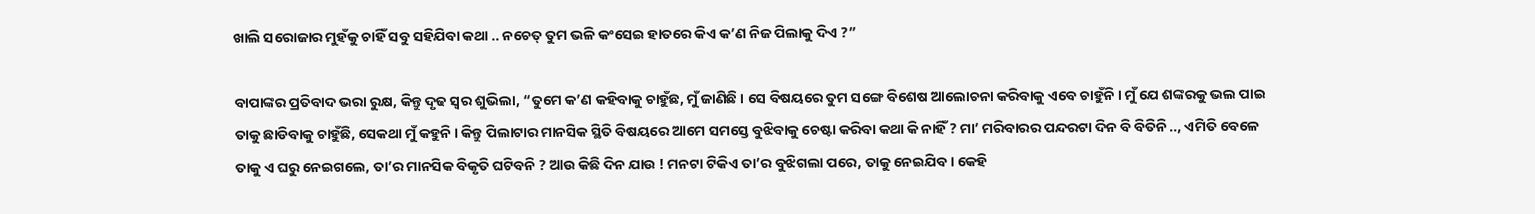ଖାଲି ସରୋଜାର ମୁହଁକୁ ଚାହିଁ ସବୁ ସହିଯିବା କଥା .. ନଚେତ୍ ତୁମ ଭଳି କଂସେଇ ହାତରେ କିଏ କ’ଣ ନିଜ ପିଲାକୁ ଦିଏ ?”

ବାପାଙ୍କର ପ୍ରତିବାଦ ଭରା ରୁକ୍ଷ, କିନ୍ତୁ ଦୃଢ ସ୍ୱର ଶୁଭିଲା, “ତୁମେ କ’ଣ କହିବାକୁ ଚାହୁଁଛ, ମୁଁ ଜାଣିଛି । ସେ ବିଷୟରେ ତୁମ ସଙ୍ଗେ ବିଶେଷ ଆଲୋଚନା କରିବାକୁ ଏବେ ଚାହୁଁନି । ମୁଁ ଯେ ଶଙ୍କରକୁ ଭଲ ପାଇ ତାକୁ ଛାଡିବାକୁ ଚାହୁଁଛି, ସେକଥା ମୁଁ କହୁନି । କିନ୍ତୁ ପିଲାଟାର ମାନସିକ ସ୍ଥିତି ବିଷୟରେ ଆମେ ସମସ୍ତେ ବୁଝିବାକୁ ଚେଷ୍ଟା କରିବା କଥା କି ନାହିଁ ? ମା’ ମରିବାରର ପନ୍ଦରଟା ଦିନ ବି ବିତିନି .., ଏମିତି ବେଳେ ତାକୁ ଏ ଘରୁ ନେଇଗଲେ, ତା’ର ମାନସିକ ବିକୃତି ଘଟିବନି ? ଆଉ କିଛି ଦିନ ଯାଉ ! ମନଟା ଟିକିଏ ତା’ର ବୁଝିଗଲା ପରେ, ତାକୁ ନେଇଯିବ । କେହି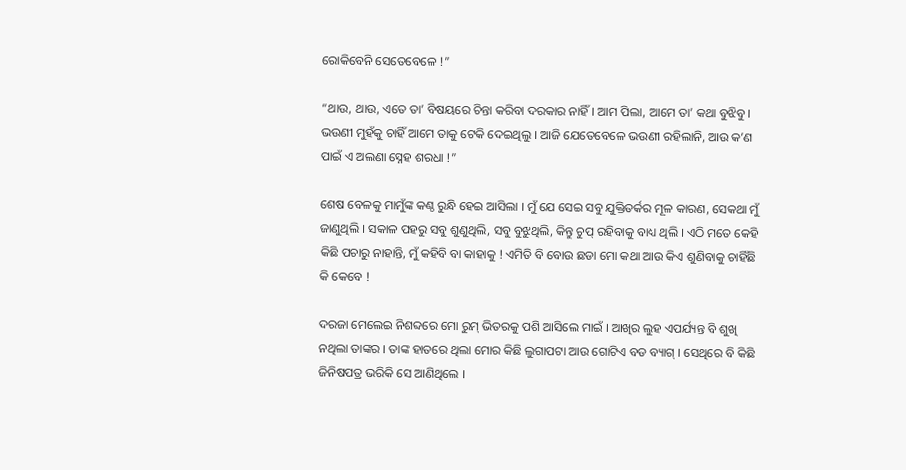ରୋକିବେନି ସେତେବେଳେ !”

“ଥାଉ, ଥାଉ, ଏତେ ତା’ ବିଷୟରେ ଚିନ୍ତା କରିବା ଦରକାର ନାହିଁ । ଆମ ପିଲା, ଆମେ ତା’ କଥା ବୁଝିବୁ । ଭଉଣୀ ମୁହଁକୁ ଚାହିଁ ଆମେ ତାକୁ ଟେକି ଦେଇଥିଲୁ । ଆଜି ଯେତେବେଳେ ଭଉଣୀ ରହିଲାନି, ଆଉ କ’ଣ ପାଇଁ ଏ ଅଲଣା ସ୍ନେହ ଶରଧା !”

ଶେଷ ବେଳକୁ ମାମୁଁଙ୍କ କଣ୍ଠ ରୁନ୍ଧି ହେଇ ଆସିଲା । ମୁଁ ଯେ ସେଇ ସବୁ ଯୁକ୍ତିତର୍କର ମୂଳ କାରଣ, ସେକଥା ମୁଁ ଜାଣୁଥିଲି । ସକାଳ ପହରୁ ସବୁ ଶୁଣୁଥିଲି, ସବୁ ବୁଝୁଥିଲି, କିନ୍ତୁ ଚୁପ୍ ରହିବାକୁ ବାଧ୍ୟ ଥିଲି । ଏଠି ମତେ କେହି କିଛି ପଚାରୁ ନାହାନ୍ତି, ମୁଁ କହିବି ବା କାହାକୁ ! ଏମିତି ବି ବୋଉ ଛଡା ମୋ କଥା ଆଉ କିଏ ଶୁଣିବାକୁ ଚାହିଁଛି କି କେବେ !

ଦରଜା ମେଲେଇ ନିଶବ୍ଦରେ ମୋ ରୁମ୍ ଭିତରକୁ ପଶି ଆସିଲେ ମାଇଁ । ଆଖିର ଲୁହ ଏପର୍ଯ୍ୟନ୍ତ ବି ଶୁଖି ନଥିଲା ତାଙ୍କର । ତାଙ୍କ ହାତରେ ଥିଲା ମୋର କିଛି ଲୁଗାପଟା ଆଉ ଗୋଟିଏ ବଡ ବ୍ୟାଗ୍ । ସେଥିରେ ବି କିଛି ଜିନିଷପତ୍ର ଭରିକି ସେ ଆଣିଥିଲେ ।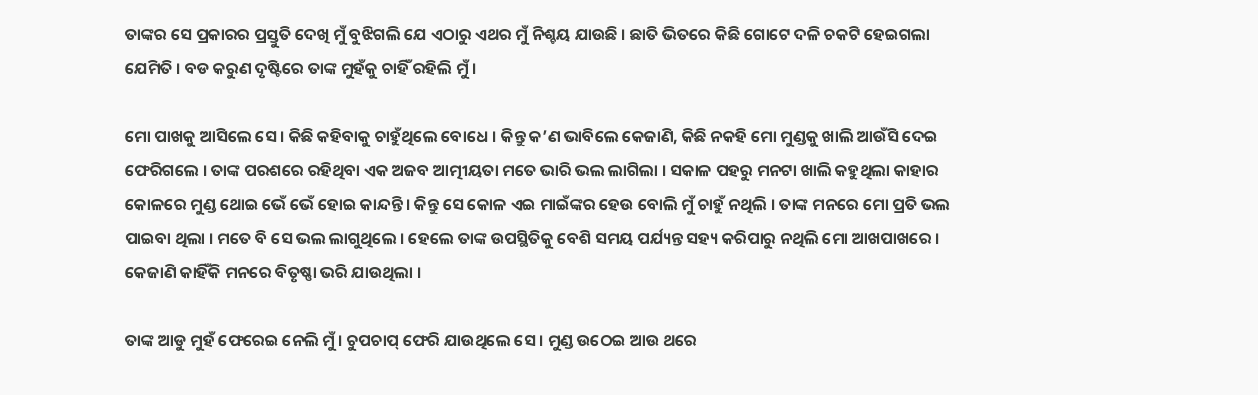ତାଙ୍କର ସେ ପ୍ରକାରର ପ୍ରସ୍ତୁତି ଦେଖି ମୁଁ ବୁଝିଗଲି ଯେ ଏଠାରୁ ଏଥର ମୁଁ ନିଶ୍ଚୟ ଯାଉଛି । ଛାତି ଭିତରେ କିଛି ଗୋଟେ ଦଳି ଚକଟି ହେଇଗଲା ଯେମିତି । ବଡ କରୁଣ ଦୃଷ୍ଟିରେ ତାଙ୍କ ମୁହଁକୁ ଚାହିଁ ରହିଲି ମୁଁ ।

ମୋ ପାଖକୁ ଆସିଲେ ସେ । କିଛି କହିବାକୁ ଚାହୁଁଥିଲେ ବୋଧେ । କିନ୍ତୁ କ’ଣ ଭାବିଲେ କେଜାଣି, କିଛି ନକହି ମୋ ମୁଣ୍ଡକୁ ଖାଲି ଆଉଁସି ଦେଇ ଫେରିଗଲେ । ତାଙ୍କ ପରଶରେ ରହିଥିବା ଏକ ଅଜବ ଆତ୍ମୀୟତା ମତେ ଭାରି ଭଲ ଲାଗିଲା । ସକାଳ ପହରୁ ମନଟା ଖାଲି କହୁଥିଲା କାହାର କୋଳରେ ମୁଣ୍ଡ ଥୋଇ ଭେଁ ଭେଁ ହୋଇ କାନ୍ଦନ୍ତି । କିନ୍ତୁ ସେ କୋଳ ଏଇ ମାଇଁଙ୍କର ହେଉ ବୋଲି ମୁଁ ଚାହୁଁ ନଥିଲି । ତାଙ୍କ ମନରେ ମୋ ପ୍ରତି ଭଲ ପାଇବା ଥିଲା । ମତେ ବି ସେ ଭଲ ଲାଗୁଥିଲେ । ହେଲେ ତାଙ୍କ ଉପସ୍ଥିତିକୁ ବେଶି ସମୟ ପର୍ଯ୍ୟନ୍ତ ସହ୍ୟ କରିପାରୁ ନଥିଲି ମୋ ଆଖପାଖରେ । କେଜାଣି କାହିଁକି ମନରେ ବିତୃଷ୍ଣା ଭରି ଯାଉଥିଲା ।

ତାଙ୍କ ଆଡୁ ମୁହଁ ଫେରେଇ ନେଲି ମୁଁ । ଚୁପଚାପ୍ ଫେରି ଯାଉଥିଲେ ସେ । ମୁଣ୍ଡ ଉଠେଇ ଆଉ ଥରେ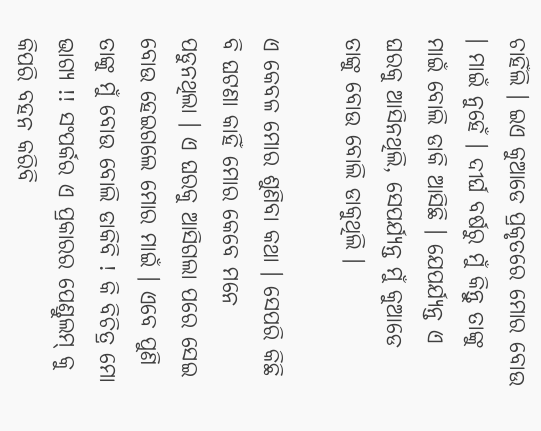ଚାହିଁଲି । ଇଏ କୁଆଡେ ପ୍ରକୃତରେ ମୋର ବୋଉ । ମାଇଁ ନୁହେଁ । ଦୀର୍ଘ ବର୍ଷରୁ ମୁଁ କିନ୍ତୁ ତାଙ୍କୁ ମାଇଁ ବୋଲି ଡାକି ଆସିଛି । ଯେପର୍ଯ୍ୟନ୍ତ ଏ ଘରକୁ ଆସିନଥିଲି, ସେପର୍ଯ୍ୟନ୍ତ ମୁଁ କୁଆଡେ ତାଙ୍କୁ ବୋଉ ବୋଲି ଡାକୁଥିଲି ।

ଏ କେବଳ ମୋର ଶୁଣିବା କଥା । ସେପରି କିଛି ବି ଘଟଣା କାହିଁ ମୋର କେବେ ମନେ ପଡୁନଥିଲା । ଏ ଘରକୁ ଆସିଗଲା ପରେ ସେଇ ବୋଉ ହେଇଗଲେ ମୋର ମାଇଁ । ଏବେ ପୁଣି ତାଙ୍କୁ ମୁଁ ବୋଉ ବୋଲି ଡାକିବି ! କି ବିଚିତ୍ର ମୋ ଭାଗ୍ୟ !! ସଂପର୍କର ଏ ପ୍ରକାରର ପେଣ୍ଡୁଲମ୍ କୁ କିପରି ବହନ କରିବି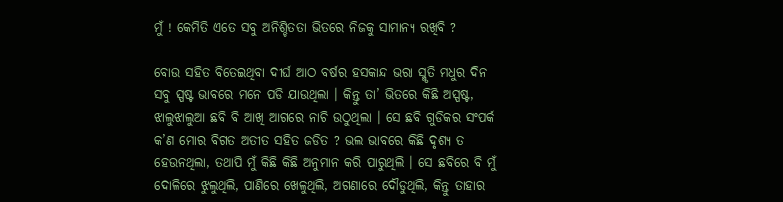ମୁଁ ! କେମିତି ଏତେ ସବୁ ଅନିଶ୍ଚିତତା ଭିତରେ ନିଜକୁ ସାମାନ୍ୟ ରଖିବି ?

ବୋଉ ସହିତ ବିତେଇଥିବା ଦୀର୍ଘ ଆଠ ବର୍ଷର ହସକାନ୍ଦ ଭରା ସ୍ମୃତି ମଧୁର ଦିନ ସବୁ ସ୍ପଷ୍ଟ ଭାବରେ ମନେ ପଡି ଯାଉଥିଲା । କିନ୍ତୁ ତା’ ଭିତରେ କିଛି ଅସ୍ପଷ୍ଟ, ଝାଲୁଝାଲୁଆ ଛବି ବି ଆଖି ଆଗରେ ନାଚି ଉଠୁଥିଲା । ସେ ଛବି ଗୁଡିକର ସଂପର୍କ କ’ଣ ମୋର ବିଗତ ଅତୀତ ସହିତ ଜଡିତ ? ଭଲ ଭାବରେ କିଛି ଦୃଶ୍ୟ ତ ହେଉନଥିଲା, ତଥାପି ମୁଁ କିଛି କିଛି ଅନୁମାନ କରି ପାରୁଥିଲି । ସେ ଛବିରେ ବି ମୁଁ ଦୋଳିରେ ଝୁଲୁଥିଲି, ପାଣିରେ ଖେଳୁଥିଲି, ଅଗଣାରେ ଦୌଡୁଥିଲି, କିନ୍ତୁ ତାହାର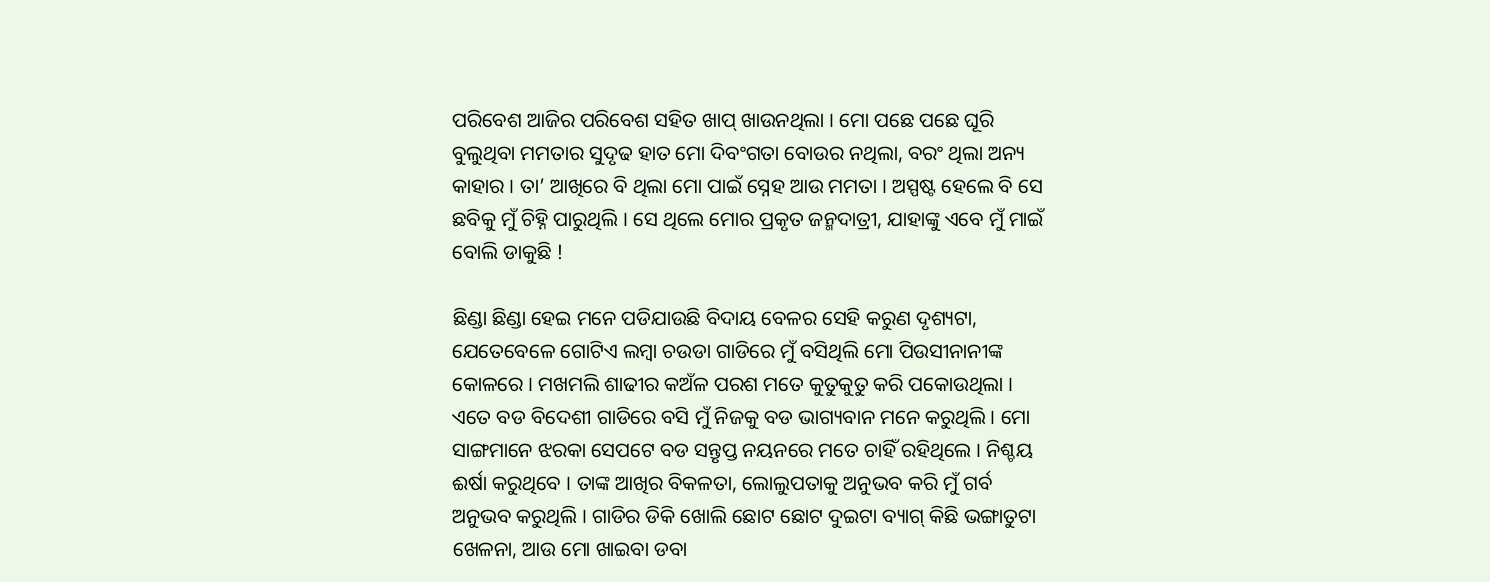ପରିବେଶ ଆଜିର ପରିବେଶ ସହିତ ଖାପ୍ ଖାଉନଥିଲା । ମୋ ପଛେ ପଛେ ଘୂରି ବୁଲୁଥିବା ମମତାର ସୁଦୃଢ ହାତ ମୋ ଦିବଂଗତା ବୋଉର ନଥିଲା, ବରଂ ଥିଲା ଅନ୍ୟ କାହାର । ତା’ ଆଖିରେ ବି ଥିଲା ମୋ ପାଇଁ ସ୍ନେହ ଆଉ ମମତା । ଅସ୍ପଷ୍ଟ ହେଲେ ବି ସେ ଛବିକୁ ମୁଁ ଚିହ୍ନି ପାରୁଥିଲି । ସେ ଥିଲେ ମୋର ପ୍ରକୃତ ଜନ୍ମଦାତ୍ରୀ, ଯାହାଙ୍କୁ ଏବେ ମୁଁ ମାଇଁ ବୋଲି ଡାକୁଛି !

ଛିଣ୍ଡା ଛିଣ୍ଡା ହେଇ ମନେ ପଡିଯାଉଛି ବିଦାୟ ବେଳର ସେହି କରୁଣ ଦୃଶ୍ୟଟା, ଯେତେବେଳେ ଗୋଟିଏ ଲମ୍ୱା ଚଉଡା ଗାଡିରେ ମୁଁ ବସିଥିଲି ମୋ ପିଉସୀନାନୀଙ୍କ କୋଳରେ । ମଖମଲି ଶାଢୀର କଅଁଳ ପରଶ ମତେ କୁତୁକୁତୁ କରି ପକୋଉଥିଲା । ଏତେ ବଡ ବିଦେଶୀ ଗାଡିରେ ବସି ମୁଁ ନିଜକୁ ବଡ ଭାଗ୍ୟବାନ ମନେ କରୁଥିଲି । ମୋ ସାଙ୍ଗମାନେ ଝରକା ସେପଟେ ବଡ ସନ୍ତୃପ୍ତ ନୟନରେ ମତେ ଚାହିଁ ରହିଥିଲେ । ନିଶ୍ଚୟ ଈର୍ଷା କରୁଥିବେ । ତାଙ୍କ ଆଖିର ବିକଳତା, ଲୋଲୁପତାକୁ ଅନୁଭବ କରି ମୁଁ ଗର୍ବ ଅନୁଭବ କରୁଥିଲି । ଗାଡିର ଡିକି ଖୋଲି ଛୋଟ ଛୋଟ ଦୁଇଟା ବ୍ୟାଗ୍‌ କିଛି ଭଙ୍ଗାତୁଟା ଖେଳନା, ଆଉ ମୋ ଖାଇବା ଡବା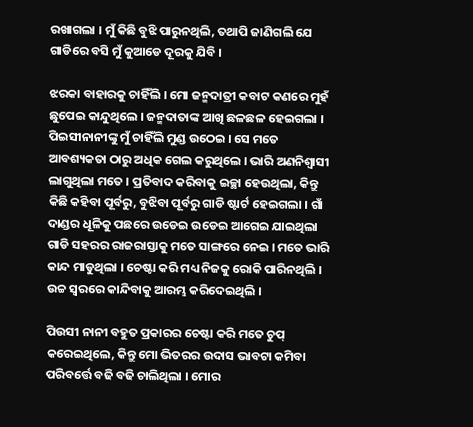ରଖାଗଲା । ମୁଁ କିଛି ବୁଝି ପାରୁନଥିଲି, ତଥାପି ଜାଣିଗଲି ଯେ ଗାଡିରେ ବସି ମୁଁ କୁଆଡେ ଦୂରକୁ ଯିବି ।

ଝରକା ବାହାରକୁ ଚାହିଁଲି । ମୋ ଜନ୍ମଦାତ୍ରୀ କବାଟ କଣରେ ମୁହଁ ଛୁପେଇ କାନ୍ଦୁଥିଲେ । ଜନ୍ମଦାତାଙ୍କ ଆଖି ଛଳଛଳ ହେଇଗଲା । ପିଇସୀନାନୀଙ୍କୁ ମୁଁ ଚାହିଁଲି ମୁଣ୍ଡ ଉଠେଇ । ସେ ମତେ ଆବଶ୍ୟକତା ଠାରୁ ଅଧିକ ଗେଲ କରୁଥିଲେ । ଭାରି ଅଣନିଶ୍ୱାସୀ ଲାଗୁଥିଲା ମତେ । ପ୍ରତିବାଦ କରିବାକୁ ଇଚ୍ଛା ହେଉଥିଲା, କିନ୍ତୁ କିଛି କହିବା ପୂର୍ବରୁ, ବୁଝିବା ପୂର୍ବରୁ ଗାଡି ଷ୍ଟାର୍ଟ ହେଇଗଲା । ଗାଁ ଦାଣ୍ଡର ଧୂଳିକୁ ପଛରେ ଉଡେଇ ଉଡେଇ ଆଗେଇ ଯାଇଥିଲା ଗାଡି ସହରର ରାଜରାସ୍ତାକୁ ମତେ ସାଙ୍ଗରେ ନେଇ । ମତେ ଭାରି କାନ୍ଦ ମାଡୁଥିଲା । ଚେଷ୍ଟା କରି ମଧ୍ୟ ନିଜକୁ ରୋକି ପାରିନଥିଲି । ଉଚ୍ଚ ସ୍ୱରରେ କାନ୍ଦିବାକୁ ଆରମ୍ଭ କରିଦେଇଥିଲି ।

ପିଉସୀ ନାନୀ ବହୁତ ପ୍ରକାରର ଚେଷ୍ଟା କରି ମତେ ଚୁପ୍ କରେଇଥିଲେ, କିନ୍ତୁ ମୋ ଭିତରର ଉଦାସ ଭାବଟା କମିବା ପରିବର୍ତ୍ତେ ବଢି ବଢି ଚାଲିଥିଲା । ମୋର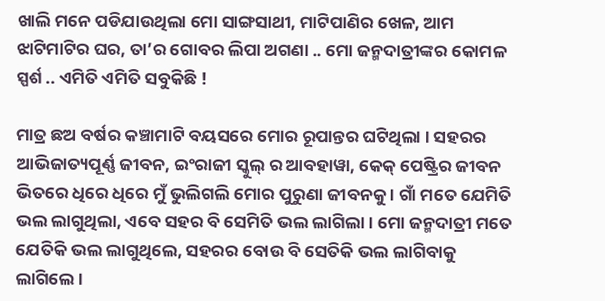ଖାଲି ମନେ ପଡିଯାଉଥିଲା ମୋ ସାଙ୍ଗସାଥୀ, ମାଟିପାଣିର ଖେଳ, ଆମ ଝାଟିମାଟିର ଘର, ତା’ର ଗୋବର ଲିପା ଅଗଣା .. ମୋ ଜନ୍ମଦାତ୍ରୀଙ୍କର କୋମଳ ସ୍ପର୍ଶ .. ଏମିତି ଏମିତି ସବୁକିଛି !

ମାତ୍ର ଛଅ ବର୍ଷର କଞ୍ଚାମାଟି ବୟସରେ ମୋର ରୂପାନ୍ତର ଘଟିଥିଲା । ସହରର ଆଭିଜାତ୍ୟପୂର୍ଣ୍ଣ ଜୀବନ, ଇଂରାଜୀ ସ୍କୁଲ୍ ର ଆବହାୱା, କେକ୍ ପେଷ୍ଟ୍ରିର ଜୀବନ ଭିତରେ ଧିରେ ଧିରେ ମୁଁ ଭୁଲିଗଲି ମୋର ପୁରୁଣା ଜୀବନକୁ । ଗାଁ ମତେ ଯେମିତି ଭଲ ଲାଗୁଥିଲା, ଏବେ ସହର ବି ସେମିତି ଭଲ ଲାଗିଲା । ମୋ ଜନ୍ମଦାତ୍ରୀ ମତେ ଯେତିକି ଭଲ ଲାଗୁଥିଲେ, ସହରର ବୋଉ ବି ସେତିକି ଭଲ ଲାଗିବାକୁ ଲାଗିଲେ ।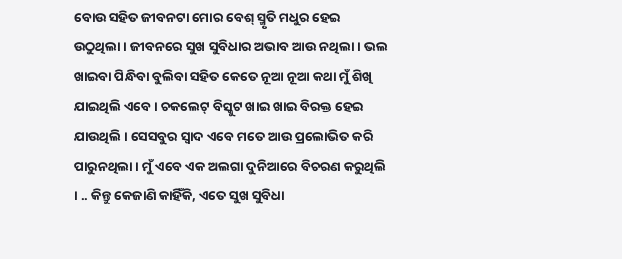ବୋଉ ସହିତ ଜୀବନଟା ମୋର ବେଶ୍ ସ୍ମୃତି ମଧୁର ହେଇ ଉଠୁଥିଲା । ଜୀବନରେ ସୁଖ ସୁବିଧାର ଅଭାବ ଆଉ ନଥିଲା । ଭଲ ଖାଇବା ପିନ୍ଧିବା ବୁଲିବା ସହିତ କେତେ ନୂଆ ନୂଆ କଥା ମୁଁ ଶିଖି ଯାଇଥିଲି ଏବେ । ଚକଲେଟ୍ ବିସ୍କୁଟ ଖାଇ ଖାଇ ବିରକ୍ତ ହେଇ ଯାଉଥିଲି । ସେସବୁର ସ୍ୱାଦ ଏବେ ମତେ ଆଉ ପ୍ରଲୋଭିତ କରି ପାରୁନଥିଲା । ମୁଁ ଏବେ ଏକ ଅଲଗା ଦୁନିଆରେ ବିଚରଣ କରୁଥିଲି । .. କିନ୍ତୁ କେଜାଣି କାହିଁକି, ଏତେ ସୁଖ ସୁବିଧା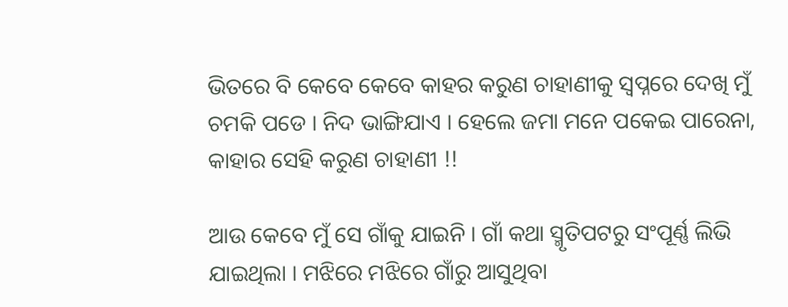ଭିତରେ ବି କେବେ କେବେ କାହର କରୁଣ ଚାହାଣୀକୁ ସ୍ୱପ୍ନରେ ଦେଖି ମୁଁ ଚମକି ପଡେ । ନିଦ ଭାଙ୍ଗିଯାଏ । ହେଲେ ଜମା ମନେ ପକେଇ ପାରେନା, କାହାର ସେହି କରୁଣ ଚାହାଣୀ !!

ଆଉ କେବେ ମୁଁ ସେ ଗାଁକୁ ଯାଇନି । ଗାଁ କଥା ସ୍ମୃତିପଟରୁ ସଂପୂର୍ଣ୍ଣ ଲିଭି ଯାଇଥିଲା । ମଝିରେ ମଝିରେ ଗାଁରୁ ଆସୁଥିବା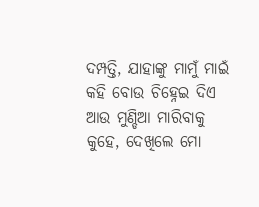ଦମ୍ପତ୍ତି, ଯାହାଙ୍କୁ ମାମୁଁ ମାଇଁ କହି ବୋଉ ଚିହ୍ନେଇ ଦିଏ ଆଉ ମୁଣ୍ଡିଆ ମାରିବାକୁ କୁହେ, ଦେଖିଲେ ମୋ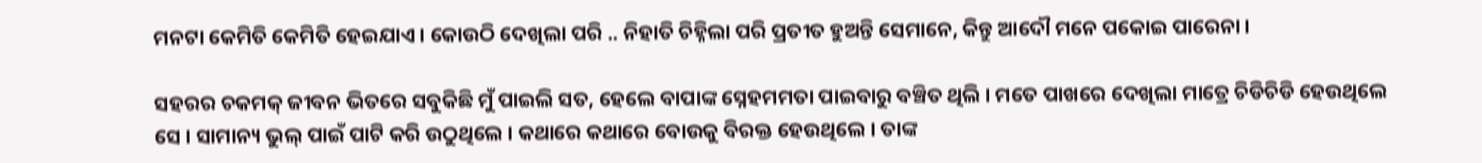ମନଟା କେମିତି କେମିତି ହେଇଯାଏ । କୋଉଠି ଦେଖିଲା ପରି .. ନିହାତି ଚିହ୍ନିଲା ପରି ପ୍ରତୀତ ହୁଅନ୍ତି ସେମାନେ, କିନ୍ତୁ ଆଦୌ ମନେ ପକୋଇ ପାରେନା ।

ସହରର ଚକମକ୍ ଜୀବନ ଭିତରେ ସବୁକିଛି ମୁଁ ପାଇଲି ସତ, ହେଲେ ବାପାଙ୍କ ସ୍ନେହମମତା ପାଇବାରୁ ବଞ୍ଚିତ ଥିଲି । ମତେ ପାଖରେ ଦେଖିଲା ମାତ୍ରେ ଚିଡିଚିଡି ହେଉଥିଲେ ସେ । ସାମାନ୍ୟ ଭୁଲ୍ ପାଇଁ ପାଟି କରି ଉଠୁଥିଲେ । କଥାରେ କଥାରେ ବୋଉକୁ ବିରକ୍ତ ହେଉଥିଲେ । ତାଙ୍କ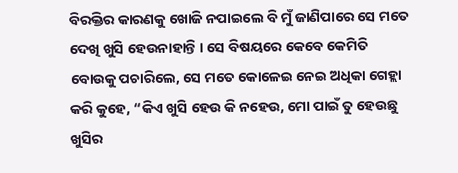ବିରକ୍ତିର କାରଣକୁ ଖୋଜି ନପାଇଲେ ବି ମୁଁ ଜାଣିପାରେ ସେ ମତେ ଦେଖି ଖୁସି ହେଉନାହାନ୍ତି । ସେ ବିଷୟରେ କେବେ କେମିତି ବୋଉକୁ ପଚାରିଲେ, ସେ ମତେ କୋଳେଇ ନେଇ ଅଧିକା ଗେହ୍ଲା କରି କୁହେ, “କିଏ ଖୁସି ହେଉ କି ନହେଉ, ମୋ ପାଇଁ ତୁ ହେଉଛୁ ଖୁସିର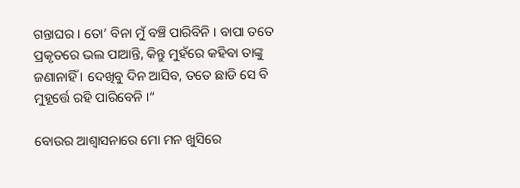ଗନ୍ତାଘର । ତୋ’ ବିନା ମୁଁ ବଞ୍ଚି ପାରିବିନି । ବାପା ତତେ ପ୍ରକୃତରେ ଭଲ ପାଆନ୍ତି, କିନ୍ତୁ ମୁହଁରେ କହିବା ତାଙ୍କୁ ଜଣାନାହିଁ । ଦେଖିବୁ ଦିନ ଆସିବ, ତତେ ଛାଡି ସେ ବି ମୁହୂର୍ତ୍ତେ ରହି ପାରିବେନି ।“

ବୋଉର ଆଶ୍ୱାସନାରେ ମୋ ମନ ଖୁସିରେ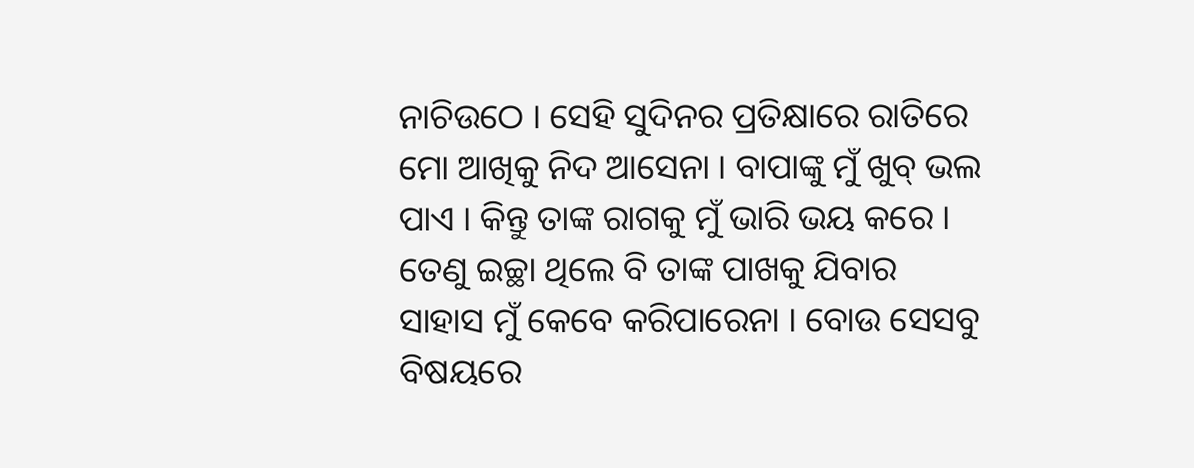ନାଚିଉଠେ । ସେହି ସୁଦିନର ପ୍ରତିକ୍ଷାରେ ରାତିରେ ମୋ ଆଖିକୁ ନିଦ ଆସେନା । ବାପାଙ୍କୁ ମୁଁ ଖୁବ୍ ଭଲ ପାଏ । କିନ୍ତୁ ତାଙ୍କ ରାଗକୁ ମୁଁ ଭାରି ଭୟ କରେ । ତେଣୁ ଇଚ୍ଛା ଥିଲେ ବି ତାଙ୍କ ପାଖକୁ ଯିବାର ସାହାସ ମୁଁ କେବେ କରିପାରେନା । ବୋଉ ସେସବୁ ବିଷୟରେ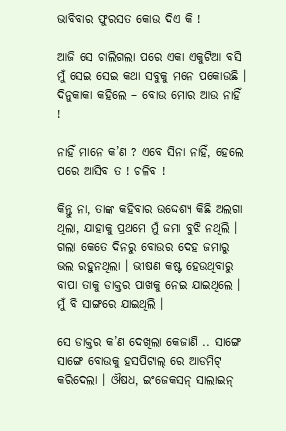ଭାବିବାର ଫୁରସତ କୋଉ ଦିଏ କି !

ଆଜି ସେ ଚାଲିଗଲା ପରେ ଏକା ଏକୁଟିଆ ବସି ମୁଁ ସେଇ ସେଇ କଥା ସବୁକୁ ମନେ ପକୋଉଛି । ଦିନୁକାକା କହିଲେ – ବୋଉ ମୋର ଆଉ ନାହିଁ !

ନାହିଁ ମାନେ କ’ଣ ? ଏବେ ସିନା ନାହିଁ, ହେଲେ ପରେ ଆସିବ ତ ! ଚଳିବ !

କିନ୍ତୁ ନା, ତାଙ୍କ କହିବାର ଉଦ୍ଦେଶ୍ୟ କିଛି ଅଲଗା ଥିଲା, ଯାହାକୁ ପ୍ରଥମେ ମୁଁ ଜମା ବୁଝି ନଥିଲି । ଗଲା କେତେ ଦିନରୁ ବୋଉର ଦେହ ଜମାରୁ ଭଲ ରହୁନଥିଲା । ଭୀଷଣ କଷ୍ଟ ହେଉଥିବାରୁ ବାପା ତାକୁ ଡାକ୍ତର ପାଖକୁ ନେଇ ଯାଇଥିଲେ । ମୁଁ ବି ସାଙ୍ଗରେ ଯାଇଥିଲି ।

ସେ ଡାକ୍ତର କ’ଣ ଦେଖିଲା କେଜାଣି .. ସାଙ୍ଗେ ସାଙ୍ଗେ ବୋଉକୁ ହସପିଟାଲ୍ ରେ ଆଡମିଟ୍ କରିଦେଲା । ଔଷଧ, ଇଂଜେକସନ୍‌ ସାଲାଇନ୍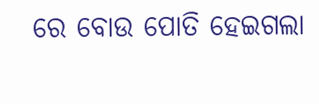ରେ ବୋଉ ପୋତି ହେଇଗଲା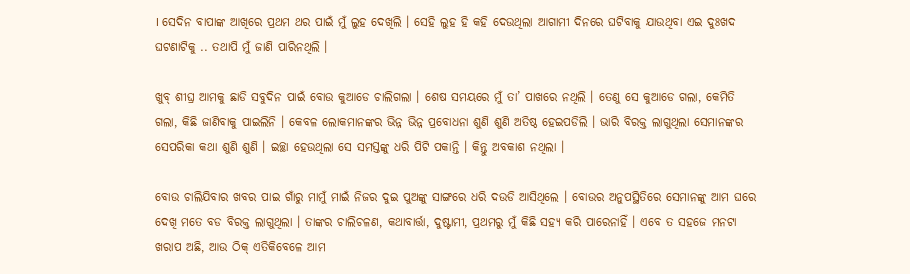। ସେଦିନ ବାପାଙ୍କ ଆଖିରେ ପ୍ରଥମ ଥର ପାଇଁ ମୁଁ ଲୁହ ଦେଖିଲି । ସେହି ଲୁହ ହି କହି ଦେଉଥିଲା ଆଗାମୀ ଦିନରେ ଘଟିବାକୁ ଯାଉଥିବା ଏଇ ଦୁଃଖଦ ଘଟଣାଟିକୁ .. ତଥାପି ମୁଁ ଜାଣି ପାରିନଥିଲି ।

ଖୁବ୍ ଶୀଘ୍ର ଆମକୁ ଛାଡି ସବୁଦିନ ପାଇଁ ବୋଉ କୁଆଡେ ଚାଲିଗଲା । ଶେଷ ସମୟରେ ମୁଁ ତା’ ପାଖରେ ନଥିଲି । ତେଣୁ ସେ କୁଆଡେ ଗଲା, କେମିତି ଗଲା, କିଛି ଜାଣିବାକୁ ପାଇଲିନି । କେବଳ ଲୋକମାନଙ୍କର ଭିନ୍ନ ଭିନ୍ନ ପ୍ରବୋଧନା ଶୁଣି ଶୁଣି ଅତିଷ୍ଠ ହେଇପଡିଲି । ଭାରି ବିରକ୍ତ ଲାଗୁଥିଲା ସେମାନଙ୍କର ସେପରିକା କଥା ଶୁଣି ଶୁଣି । ଇଚ୍ଛା ହେଉଥିଲା ସେ ସମସ୍ତଙ୍କୁ ଧରି ପିଟି ପକାନ୍ତି । କିନ୍ତୁ ଅବକାଶ ନଥିଲା ।

ବୋଉ ଚାଲିଯିବାର ଖବର ପାଇ ଗାଁରୁ ମାମୁଁ ମାଇଁ ନିଜର ଦୁଇ ପୁଅଙ୍କୁ ସାଙ୍ଗରେ ଧରି ଦଉଡି ଆସିଥିଲେ । ବୋଉର ଅନୁପସ୍ଥିତିରେ ସେମାନଙ୍କୁ ଆମ ଘରେ ଦେଖି ମତେ ବଡ ବିରକ୍ତ ଲାଗୁଥିଲା । ତାଙ୍କର ଚାଲିଚଳଣ, କଥାବାର୍ତ୍ତା, ଦୁଷ୍ଟାମୀ, ପ୍ରଥମରୁ ମୁଁ କିଛି ସହ୍ୟ କରି ପାରେନାହିଁ । ଏବେ ତ ସହଜେ ମନଟା ଖରାପ ଅଛି, ଆଉ ଠିକ୍ ଏତିକିବେଳେ ଆମ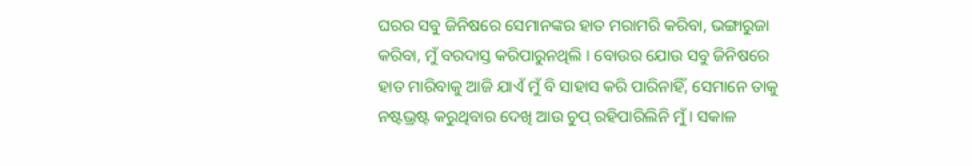ଘରର ସବୁ ଜିନିଷରେ ସେମାନଙ୍କର ହାତ ମରାମରି କରିବା, ଭଙ୍ଗାରୁଜା କରିବା, ମୁଁ ବରଦାସ୍ତ କରିପାରୁନଥିଲି । ବୋଉର ଯୋଉ ସବୁ ଜିନିଷରେ ହାତ ମାରିବାକୁ ଆଜି ଯାଏଁ ମୁଁ ବି ସାହାସ କରି ପାରିନାହିଁ, ସେମାନେ ତାକୁ ନଷ୍ଟଭ୍ରଷ୍ଟ କରୁଥିବାର ଦେଖି ଆଉ ଚୁପ୍ ରହିପାରିଲିନି ମୁଁ । ସକାଳ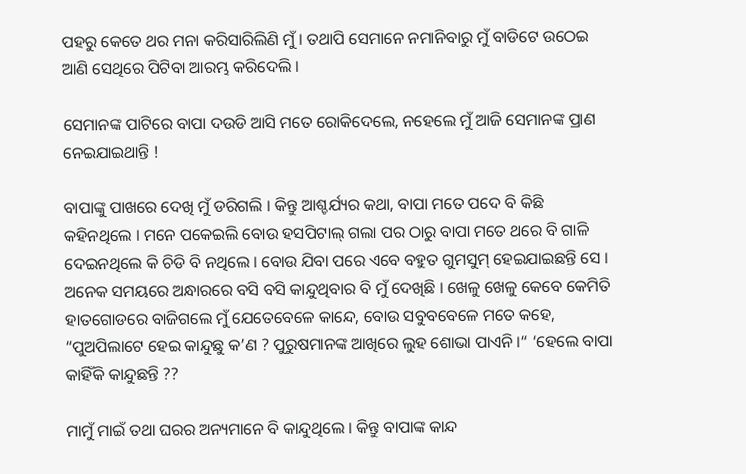ପହରୁ କେତେ ଥର ମନା କରିସାରିଲିଣି ମୁଁ । ତଥାପି ସେମାନେ ନମାନିବାରୁ ମୁଁ ବାଡିଟେ ଉଠେଇ ଆଣି ସେଥିରେ ପିଟିବା ଆରମ୍ଭ କରିଦେଲି ।

ସେମାନଙ୍କ ପାଟିରେ ବାପା ଦଉଡି ଆସି ମତେ ରୋକିଦେଲେ, ନହେଲେ ମୁଁ ଆଜି ସେମାନଙ୍କ ପ୍ରାଣ ନେଇଯାଇଥାନ୍ତି !

ବାପାଙ୍କୁ ପାଖରେ ଦେଖି ମୁଁ ଡରିଗଲି । କିନ୍ତୁ ଆଶ୍ଚର୍ଯ୍ୟର କଥା, ବାପା ମତେ ପଦେ ବି କିଛି କହିନଥିଲେ । ମନେ ପକେଇଲି ବୋଉ ହସପିଟାଲ୍ ଗଲା ପର ଠାରୁ ବାପା ମତେ ଥରେ ବି ଗାଳି ଦେଇନଥିଲେ କି ଚିଡି ବି ନଥିଲେ । ବୋଉ ଯିବା ପରେ ଏବେ ବହୁତ ଗୁମସୁମ୍ ହେଇଯାଇଛନ୍ତି ସେ । ଅନେକ ସମୟରେ ଅନ୍ଧାରରେ ବସି ବସି କାନ୍ଦୁଥିବାର ବି ମୁଁ ଦେଖିଛି । ଖେଳୁ ଖେଳୁ କେବେ କେମିତି ହାତଗୋଡରେ ବାଜିଗଲେ ମୁଁ ଯେତେବେଳେ କାନ୍ଦେ, ବୋଉ ସବୁବବେଳେ ମତେ କହେ, “ପୁଅପିଲାଟେ ହେଇ କାନ୍ଦୁଛୁ କ’ଣ ? ପୁରୁଷମାନଙ୍କ ଆଖିରେ ଲୁହ ଶୋଭା ପାଏନି ।“ ‘ହେଲେ ବାପା କାହିଁକି କାନ୍ଦୁଛନ୍ତି ??

ମାମୁଁ ମାଇଁ ତଥା ଘରର ଅନ୍ୟମାନେ ବି କାନ୍ଦୁଥିଲେ । କିନ୍ତୁ ବାପାଙ୍କ କାନ୍ଦ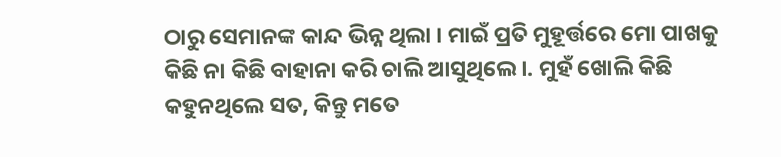ଠାରୁ ସେମାନଙ୍କ କାନ୍ଦ ଭିନ୍ନ ଥିଲା । ମାଇଁ ପ୍ରତି ମୁହୂର୍ତ୍ତରେ ମୋ ପାଖକୁ କିଛି ନା କିଛି ବାହାନା କରି ଚାଲି ଆସୁଥିଲେ ।. ମୁହଁ ଖୋଲି କିଛି କହୁନଥିଲେ ସତ, କିନ୍ତୁ ମତେ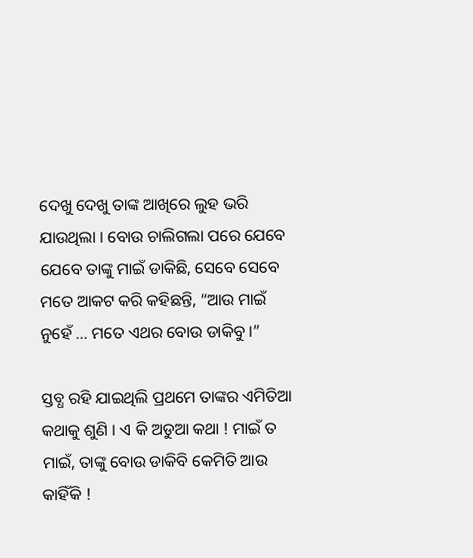ଦେଖୁ ଦେଖୁ ତାଙ୍କ ଆଖିରେ ଲୁହ ଭରି ଯାଉଥିଲା । ବୋଉ ଚାଲିଗଲା ପରେ ଯେବେ ଯେବେ ତାଙ୍କୁ ମାଇଁ ଡାକିଛି, ସେବେ ସେବେ ମତେ ଆକଟ କରି କହିଛନ୍ତି, “ଆଉ ମାଇଁ ନୁହେଁ … ମତେ ଏଥର ବୋଉ ଡାକିବୁ ।”

ସ୍ତବ୍ଧ ରହି ଯାଇଥିଲି ପ୍ରଥମେ ତାଙ୍କର ଏମିତିଆ କଥାକୁ ଶୁଣି । ଏ କି ଅଡୁଆ କଥା ! ମାଇଁ ତ ମାଇଁ, ତାଙ୍କୁ ବୋଉ ଡାକିବି କେମିତି ଆଉ କାହିଁକି !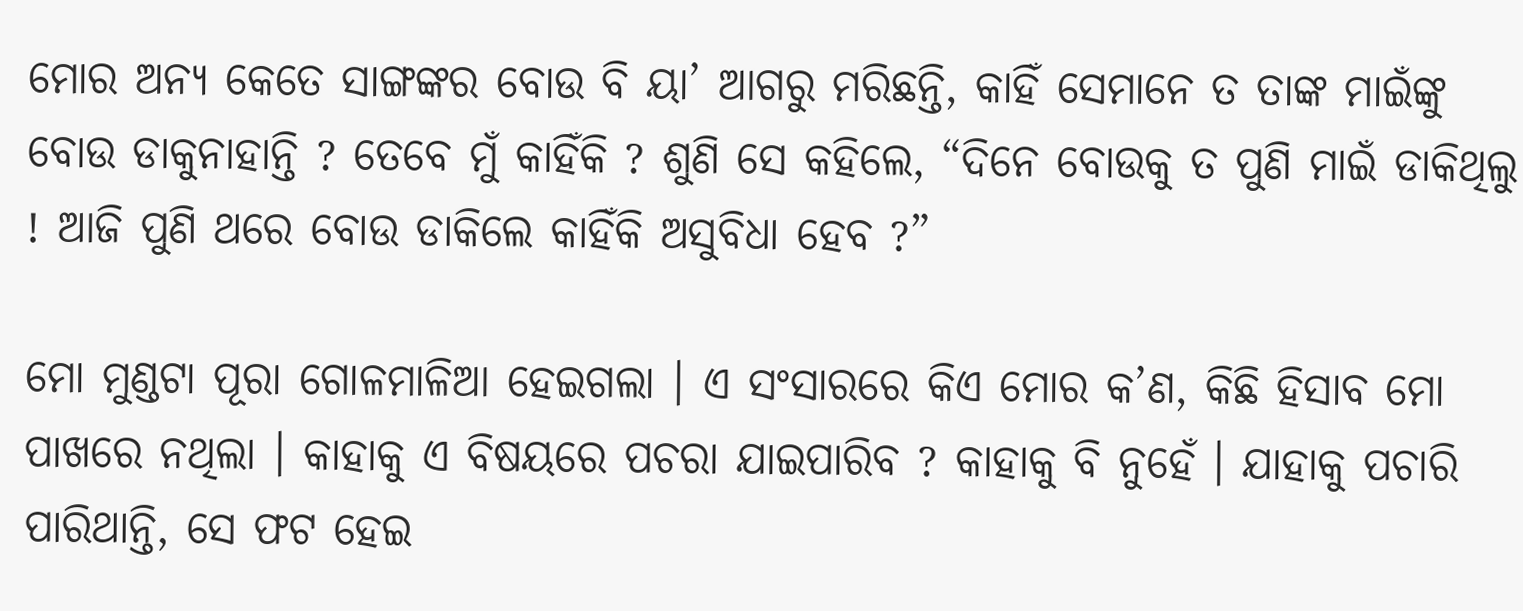ମୋର ଅନ୍ୟ କେତେ ସାଙ୍ଗଙ୍କର ବୋଉ ବି ୟା’ ଆଗରୁ ମରିଛନ୍ତି, କାହିଁ ସେମାନେ ତ ତାଙ୍କ ମାଇଁଙ୍କୁ ବୋଉ ଡାକୁନାହାନ୍ତି ? ତେବେ ମୁଁ କାହିଁକି ? ଶୁଣି ସେ କହିଲେ, “ଦିନେ ବୋଉକୁ ତ ପୁଣି ମାଇଁ ଡାକିଥିଲୁ ! ଆଜି ପୁଣି ଥରେ ବୋଉ ଡାକିଲେ କାହିଁକି ଅସୁବିଧା ହେବ ?”

ମୋ ମୁଣ୍ଡଟା ପୂରା ଗୋଳମାଳିଆ ହେଇଗଲା । ଏ ସଂସାରରେ କିଏ ମୋର କ’ଣ, କିଛି ହିସାବ ମୋ ପାଖରେ ନଥିଲା । କାହାକୁ ଏ ବିଷୟରେ ପଚରା ଯାଇପାରିବ ? କାହାକୁ ବି ନୁହେଁ । ଯାହାକୁ ପଚାରି ପାରିଥାନ୍ତି, ସେ ଫଟ ହେଇ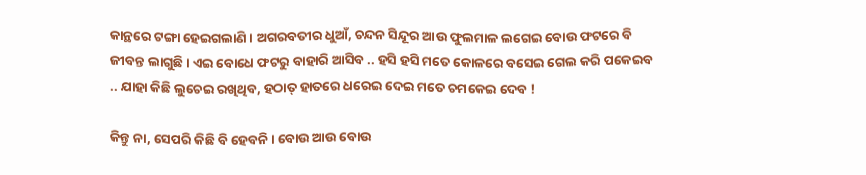କାନ୍ଥରେ ଟଙ୍ଗା ହେଇଗଲାଣି । ଅଗରବତୀର ଧୁଆଁ, ଚନ୍ଦନ ସିନ୍ଦୂର ଆଉ ଫୁଲମାଳ ଲଗେଇ ବୋଉ ଫଟରେ ବି ଜୀବନ୍ତ ଲାଗୁଛି । ଏଇ ବୋଧେ ଫଟରୁ ବାହାରି ଆସିବ .. ହସି ହସି ମତେ କୋଳରେ ବସେଇ ଗେଲ କରି ପକେଇବ .. ଯାହା କିଛି ଲୁଚେଇ ରଖିଥିବ, ହଠାତ୍ ହାତରେ ଧରେଇ ଦେଇ ମତେ ଚମକେଇ ଦେବ !

କିନ୍ତୁ ନା, ସେପରି କିଛି ବି ହେବନି । ବୋଉ ଆଉ ବୋଉ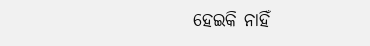ହେଇକି ନାହିଁ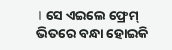। ସେ ଏଇଲେ ଫ୍ରେମ୍ ଭିତରେ ବନ୍ଧା ହୋଇକି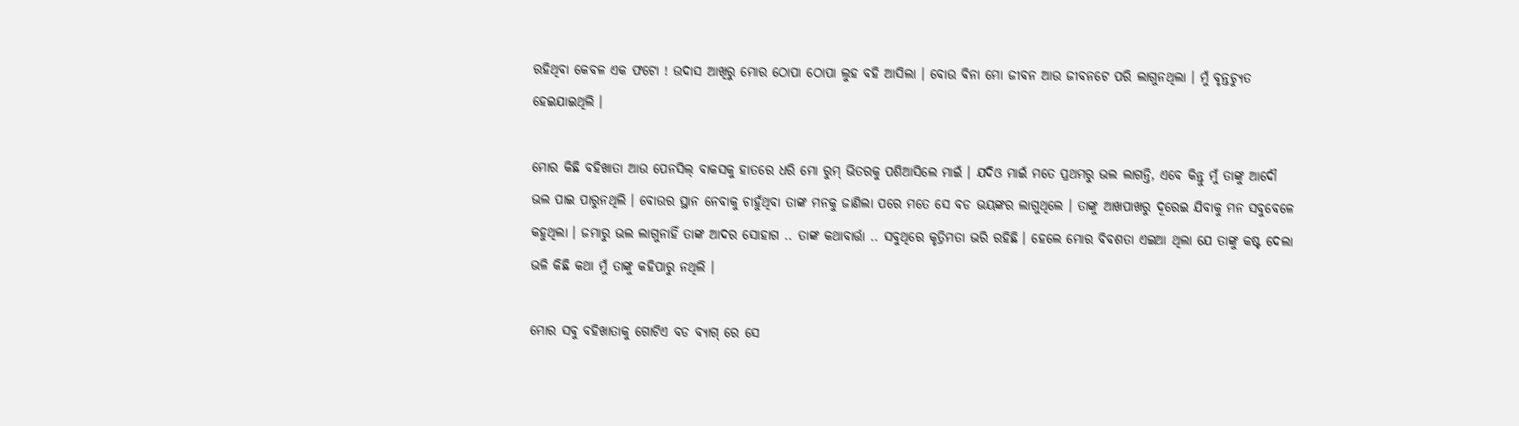ରହିଥିବା କେବଳ ଏକ ଫଟୋ ! ଉଦାସ ଆଖିରୁ ମୋର ଠୋପା ଠୋପା ଲୁହ ବହି ଆସିଲା । ବୋଉ ବିନା ମୋ ଜୀବନ ଆଉ ଜୀବନଟେ ପରି ଲାଗୁନଥିଲା । ମୁଁ ବୃନ୍ତଚ୍ୟୁତ ହେଇଯାଇଥିଲି ।

ମୋର କିଛି ବହିଖାତା ଆଉ ପେନସିଲ୍ ବାକସକୁ ହାତରେ ଧରି ମୋ ରୁମ୍ ଭିତରକୁ ପଶିଆସିଲେ ମାଇଁ । ଯଦିଓ ମାଇଁ ମତେ ପ୍ରଥମରୁ ଭଲ ଲାଗନ୍ତି, ଏବେ କିନ୍ତୁ ମୁଁ ତାଙ୍କୁ ଆଦୌ ଭଲ ପାଇ ପାରୁନଥିଲି । ବୋଉର ସ୍ଥାନ ନେବାକୁ ଚାହୁଁଥିବା ତାଙ୍କ ମନକୁ ଜାଣିଲା ପରେ ମତେ ସେ ବଡ ଭୟଙ୍କର ଲାଗୁଥିଲେ । ତାଙ୍କୁ ଆଖପାଖରୁ ଦୂରେଇ ଯିବାକୁ ମନ ସବୁବେଳେ କହୁଥିଲା । ଜମାରୁ ଭଲ ଲାଗୁନାହିଁ ତାଙ୍କ ଆଦର ସୋହାଗ .. ତାଙ୍କ କଥାବାର୍ତ୍ତା .. ସବୁଥିରେ କୃତ୍ରିମତା ଭରି ରହିଛି । ହେଲେ ମୋର ବିବଶତା ଏଇଆ ଥିଲା ଯେ ତାଙ୍କୁ କଷ୍ଟ ଦେଲା ଭଳି କିଛି କଥା ମୁଁ ତାଙ୍କୁ କହିପାରୁ ନଥିଲି ।

ମୋର ସବୁ ବହିଖାତାକୁ ଗୋଟିଏ ବଡ ବ୍ୟାଗ୍ ରେ ସେ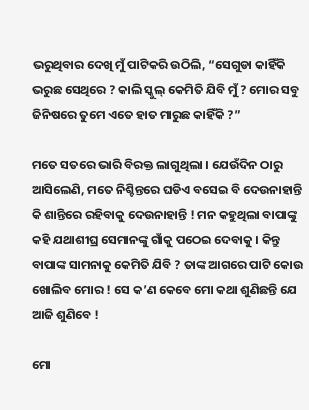ଭରୁଥିବାର ଦେଖି ମୁଁ ପାଟିକରି ଉଠିଲି, “ସେଗୁଡା କାହିଁକି ଭରୁଛ ସେଥିରେ ? କାଲି ସ୍କୁଲ୍ କେମିତି ଯିବି ମୁଁ ? ମୋର ସବୁ ଜିନିଷରେ ତୁମେ ଏତେ ହାତ ମାରୁଛ କାହିଁକି ?”

ମତେ ସତରେ ଭାରି ବିରକ୍ତ ଲାଗୁଥିଲା । ଯେଉଁଦିନ ଠାରୁ ଆସିଲେଣି, ମତେ ନିଶ୍ଚିନ୍ତରେ ଘଡିଏ ବସେଇ ବି ଦେଉନାହାନ୍ତି କି ଶାନ୍ତିରେ ରହିବାକୁ ଦେଉନାହାନ୍ତି ! ମନ କହୁଥିଲା ବାପାଙ୍କୁ କହି ଯଥାଶୀଘ୍ର ସେମାନଙ୍କୁ ଗାଁକୁ ପଠେଇ ଦେବାକୁ । କିନ୍ତୁ ବାପାଙ୍କ ସାମନାକୁ କେମିତି ଯିବି ? ତାଙ୍କ ଆଗରେ ପାଟି କୋଉ ଖୋଲିବ ମୋର ! ସେ କ’ଣ କେବେ ମୋ କଥା ଶୁଣିଛନ୍ତି ଯେ ଆଜି ଶୁଣିବେ !

ମୋ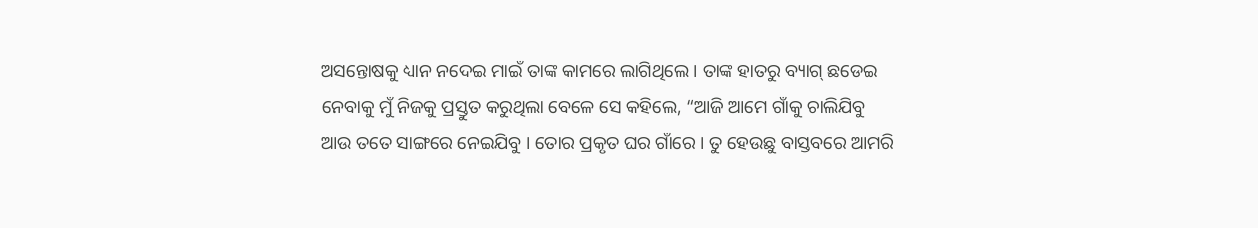ଅସନ୍ତୋଷକୁ ଧ୍ୟାନ ନଦେଇ ମାଇଁ ତାଙ୍କ କାମରେ ଲାଗିଥିଲେ । ତାଙ୍କ ହାତରୁ ବ୍ୟାଗ୍ ଛଡେଇ ନେବାକୁ ମୁଁ ନିଜକୁ ପ୍ରସ୍ତୁତ କରୁଥିଲା ବେଳେ ସେ କହିଲେ, “ଆଜି ଆମେ ଗାଁକୁ ଚାଲିଯିବୁ ଆଉ ତତେ ସାଙ୍ଗରେ ନେଇଯିବୁ । ତୋର ପ୍ରକୃତ ଘର ଗାଁରେ । ତୁ ହେଉଛୁ ବାସ୍ତବରେ ଆମରି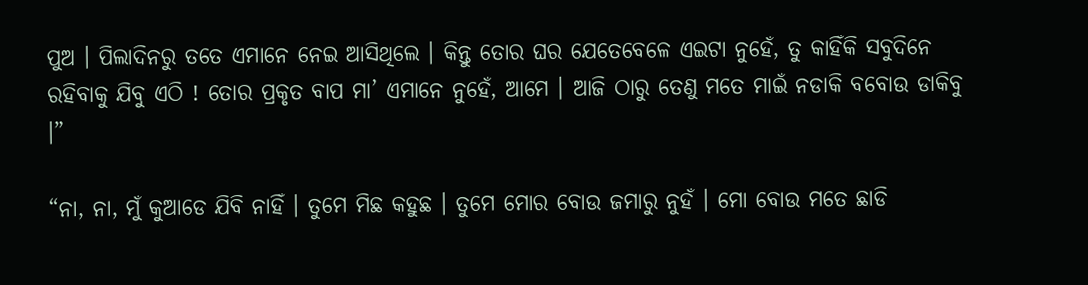ପୁଅ । ପିଲାଦିନରୁ ତତେ ଏମାନେ ନେଇ ଆସିଥିଲେ । କିନ୍ତୁ ତୋର ଘର ଯେତେବେଳେ ଏଇଟା ନୁହେଁ, ତୁ କାହିଁକି ସବୁଦିନେ ରହିବାକୁ ଯିବୁ ଏଠି ! ତୋର ପ୍ରକୃତ ବାପ ମା’ ଏମାନେ ନୁହେଁ, ଆମେ । ଆଜି ଠାରୁ ତେଣୁ ମତେ ମାଇଁ ନଡାକି ବବୋଉ ଡାକିବୁ ।”

“ନା, ନା, ମୁଁ କୁଆଡେ ଯିବି ନାହିଁ । ତୁମେ ମିଛ କହୁଛ । ତୁମେ ମୋର ବୋଉ ଜମାରୁ ନୁହଁ । ମୋ ବୋଉ ମତେ ଛାଡି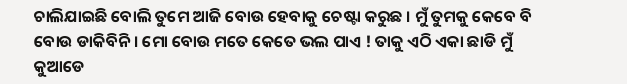ଚାଲିଯାଇଛି ବୋଲି ତୁମେ ଆଜି ବୋଉ ହେବାକୁ ଚେଷ୍ଟା କରୁଛ । ମୁଁ ତୁମକୁ କେବେ ବି ବୋଉ ଡାକିବିନି । ମୋ ବୋଉ ମତେ କେତେ ଭଲ ପାଏ ! ତାକୁ ଏଠି ଏକା ଛାଡି ମୁଁ କୁଆଡେ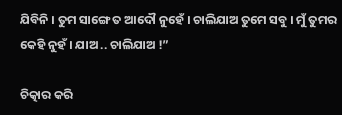ଯିବିନି । ତୁମ ସାଙ୍ଗେ ତ ଆଦୌ ନୁହେଁ । ଚାଲିଯାଅ ତୁମେ ସବୁ । ମୁଁ ତୁମର କେହି ନୁହଁ । ଯାଅ .. ଚାଲିଯାଅ !”

ଚିତ୍କାର କରି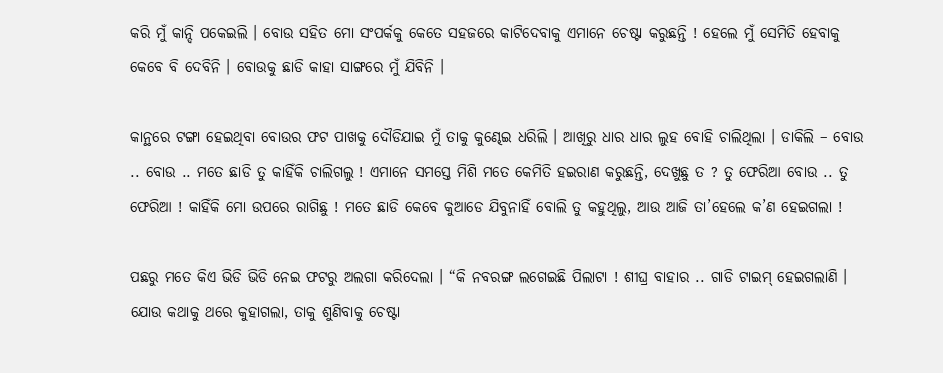କରି ମୁଁ କାନ୍ଦି ପକେଇଲି । ବୋଉ ସହିତ ମୋ ସଂପର୍କକୁ କେତେ ସହଜରେ କାଟିଦେବାକୁ ଏମାନେ ଚେଷ୍ଟା କରୁଛନ୍ତି ! ହେଲେ ମୁଁ ସେମିତି ହେବାକୁ କେବେ ବି ଦେବିନି । ବୋଉକୁ ଛାଡି କାହା ସାଙ୍ଗରେ ମୁଁ ଯିବିନି ।

କାନ୍ଥରେ ଟଙ୍ଗା ହେଇଥିବା ବୋଉର ଫଟ ପାଖକୁ ଦୌଡିଯାଇ ମୁଁ ତାକୁ କୁଣ୍ଢେଇ ଧରିଲି । ଆଖିରୁ ଧାର ଧାର ଲୁହ ବୋହି ଚାଲିଥିଲା । ଡାକିଲି – ବୋଉ .. ବୋଉ .. ମତେ ଛାଡି ତୁ କାହିଁକି ଚାଲିଗଲୁ ! ଏମାନେ ସମସ୍ତେ ମିଶି ମତେ କେମିତି ହଇରାଣ କରୁଛନ୍ତି, ଦେଖୁଛୁ ତ ? ତୁ ଫେରିଆ ବୋଉ .. ତୁ ଫେରିଆ ! କାହିଁକି ମୋ ଉପରେ ରାଗିଛୁ ! ମତେ ଛାଡି କେବେ କୁଆଡେ ଯିବୁନାହିଁ ବୋଲି ତୁ କହୁଥିଲୁ, ଆଉ ଆଜି ତା’ହେଲେ କ’ଣ ହେଇଗଲା !

ପଛରୁ ମତେ କିଏ ଭିଡି ଭିଡି ନେଇ ଫଟରୁ ଅଲଗା କରିଦେଲା । “କି ନବରଙ୍ଗ ଲଗେଇଛି ପିଲାଟା ! ଶୀଘ୍ର ବାହାର .. ଗାଡି ଟାଇମ୍ ହେଇଗଲାଣି । ଯୋଉ କଥାକୁ ଥରେ କୁହାଗଲା, ତାକୁ ଶୁଣିବାକୁ ଚେଷ୍ଟା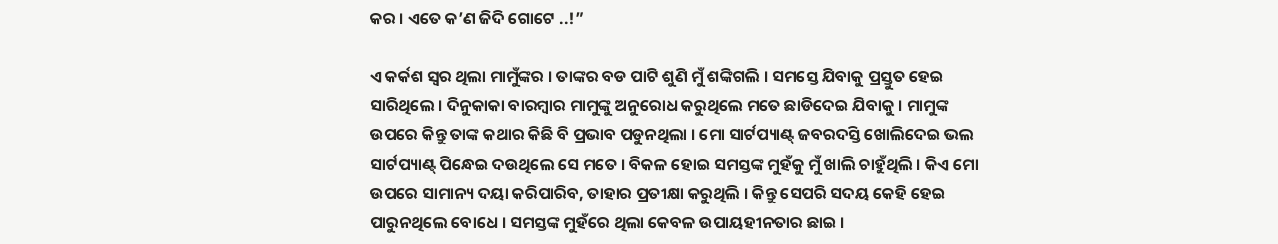କର । ଏତେ କ’ଣ ଜିଦି ଗୋଟେ ..!”

ଏ କର୍କଶ ସ୍ୱର ଥିଲା ମାମୁଁଙ୍କର । ତାଙ୍କର ବଡ ପାଟି ଶୁଣି ମୁଁ ଶଙ୍କିଗଲି । ସମସ୍ତେ ଯିବାକୁ ପ୍ରସ୍ତୁତ ହେଇ ସାରିଥିଲେ । ଦିନୁକାକା ବାରମ୍ୱାର ମାମୁଙ୍କୁ ଅନୁରୋଧ କରୁଥିଲେ ମତେ ଛାଡିଦେଇ ଯିବାକୁ । ମାମୁଙ୍କ ଉପରେ କିନ୍ତୁ ତାଙ୍କ କଥାର କିଛି ବି ପ୍ରଭାବ ପଡୁନଥିଲା । ମୋ ସାର୍ଟପ୍ୟାଣ୍ଟ୍ ଜବରଦସ୍ତି ଖୋଲିଦେଇ ଭଲ ସାର୍ଟପ୍ୟାଣ୍ଟ୍ ପିନ୍ଧେଇ ଦଉଥିଲେ ସେ ମତେ । ବିକଳ ହୋଇ ସମସ୍ତଙ୍କ ମୁହଁକୁ ମୁଁ ଖାଲି ଚାହୁଁଥିଲି । କିଏ ମୋ ଉପରେ ସାମାନ୍ୟ ଦୟା କରିପାରିବ, ତାହାର ପ୍ରତୀକ୍ଷା କରୁଥିଲି । କିନ୍ତୁ ସେପରି ସଦୟ କେହି ହେଇ ପାରୁନଥିଲେ ବୋଧେ । ସମସ୍ତଙ୍କ ମୁହଁରେ ଥିଲା କେବଳ ଉପାୟହୀନତାର ଛାଇ ।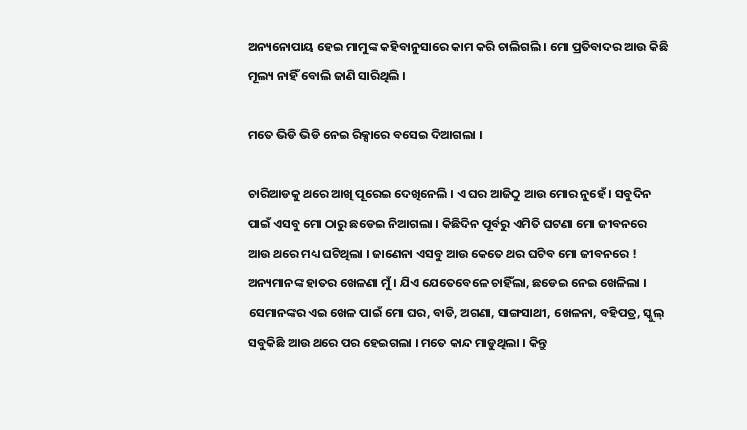ଅନ୍ୟନୋପାୟ ହେଇ ମାମୁଙ୍କ କହିବାନୁସାରେ କାମ କରି ଚାଲିଗଲି । ମୋ ପ୍ରତିବାଦର ଆଉ କିଛି ମୂଲ୍ୟ ନାହିଁ ବୋଲି ଜାଣି ସାରିଥିଲି ।

ମତେ ଭିଡି ଭିଡି ନେଇ ରିକ୍ସାରେ ବସେଇ ଦିଆଗଲା ।

ଚାରିଆଡକୁ ଥରେ ଆଖି ପୂରେଇ ଦେଖିନେଲି । ଏ ଘର ଆଜିଠୁ ଆଉ ମୋର ନୁହେଁ । ସବୁଦିନ ପାଇଁ ଏସବୁ ମୋ ଠାରୁ ଛଡେଇ ନିଆଗଲା । କିଛିଦିନ ପୂର୍ବରୁ ଏମିତି ଘଟଣା ମୋ ଜୀବନରେ ଆଉ ଥରେ ମଧ୍ୟ ଘଟିଥିଲା । ଜାଣେନା ଏସବୁ ଆଉ କେତେ ଥର ଘଟିବ ମୋ ଜୀବନରେ ! ଅନ୍ୟମାନଙ୍କ ହାତର ଖେଳଣା ମୁଁ । ଯିଏ ଯେତେବେଳେ ଚାହିଁଲା, ଛଡେଇ ନେଇ ଖେଳିଲା । ସେମାନଙ୍କର ଏଇ ଖେଳ ପାଇଁ ମୋ ଘର, ବାଡି, ଅଗଣା, ସାଙ୍ଗସାଥୀ, ଖେଳନା, ବହିପତ୍ର, ସ୍କୁଲ୍ ସବୁକିଛି ଆଉ ଥରେ ପର ହେଇଗଲା । ମତେ କାନ୍ଦ ମାଡୁଥିଲା । କିନ୍ତୁ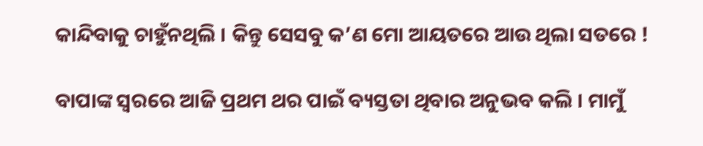କାନ୍ଦିବାକୁ ଚାହୁଁନଥିଲି । କିନ୍ତୁ ସେସବୁ କ’ଣ ମୋ ଆୟତରେ ଆଉ ଥିଲା ସତରେ !

ବାପାଙ୍କ ସ୍ୱରରେ ଆଜି ପ୍ରଥମ ଥର ପାଇଁ ବ୍ୟସ୍ତତା ଥିବାର ଅନୁଭବ କଲି । ମାମୁଁ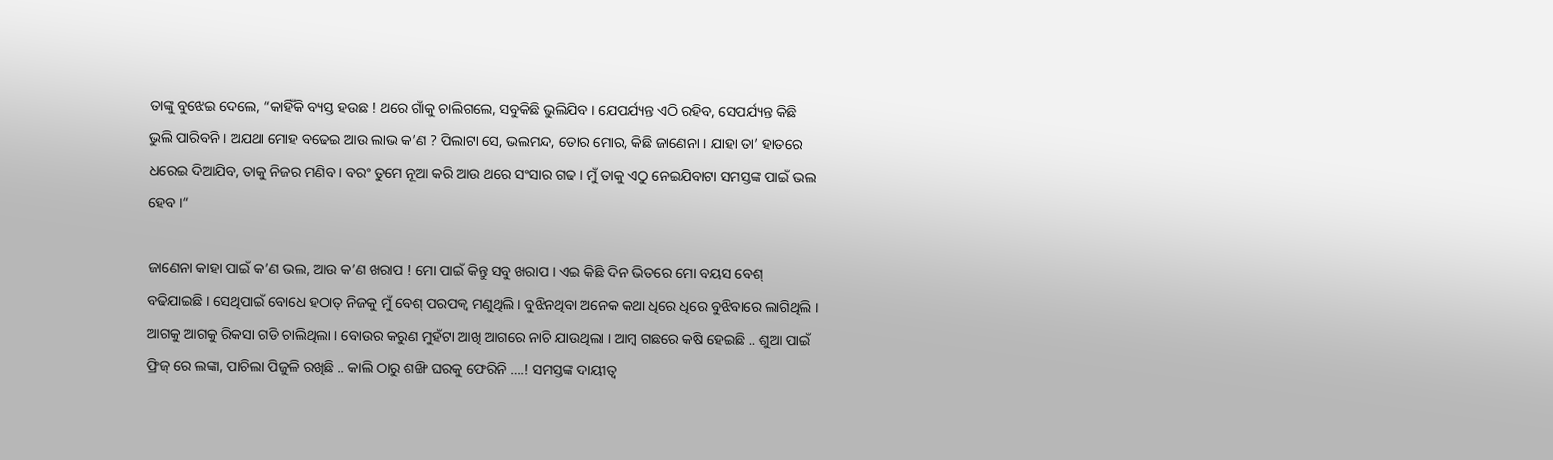ତାଙ୍କୁ ବୁଝେଇ ଦେଲେ, “କାହିଁକି ବ୍ୟସ୍ତ ହଉଛ ! ଥରେ ଗାଁକୁ ଚାଲିଗଲେ, ସବୁକିଛି ଭୁଲିଯିବ । ଯେପର୍ଯ୍ୟନ୍ତ ଏଠି ରହିବ, ସେପର୍ଯ୍ୟନ୍ତ କିଛି ଭୁଲି ପାରିବନି । ଅଯଥା ମୋହ ବଢେଇ ଆଉ ଲାଭ କ’ଣ ? ପିଲାଟା ସେ, ଭଲମନ୍ଦ, ତୋର ମୋର, କିଛି ଜାଣେନା । ଯାହା ତା’ ହାତରେ ଧରେଇ ଦିଆଯିବ, ତାକୁ ନିଜର ମଣିବ । ବରଂ ତୁମେ ନୂଆ କରି ଆଉ ଥରେ ସଂସାର ଗଢ । ମୁଁ ତାକୁ ଏଠୁ ନେଇଯିବାଟା ସମସ୍ତଙ୍କ ପାଇଁ ଭଲ ହେବ ।“

ଜାଣେନା କାହା ପାଇଁ କ’ଣ ଭଲ, ଆଉ କ’ଣ ଖରାପ ! ମୋ ପାଇଁ କିନ୍ତୁ ସବୁ ଖରାପ । ଏଇ କିଛି ଦିନ ଭିତରେ ମୋ ବୟସ ବେଶ୍ ବଢିଯାଇଛି । ସେଥିପାଇଁ ବୋଧେ ହଠାତ୍ ନିଜକୁ ମୁଁ ବେଶ୍ ପରପକ୍ୱ ମଣୁଥିଲି । ବୁଝିନଥିବା ଅନେକ କଥା ଧିରେ ଧିରେ ବୁଝିବାରେ ଲାଗିଥିଲି । ଆଗକୁ ଆଗକୁ ରିକସା ଗଡି ଚାଲିଥିଲା । ବୋଉର କରୁଣ ମୁହଁଟା ଆଖି ଆଗରେ ନାଚି ଯାଉଥିଲା । ଆମ୍ୱ ଗଛରେ କଷି ହେଇଛି .. ଶୁଆ ପାଇଁ ଫ୍ରିଜ୍ ରେ ଲଙ୍କା, ପାଚିଲା ପିଜୁଳି ରଖିଛି .. କାଲି ଠାରୁ ଶଙ୍ଖି ଘରକୁ ଫେରିନି ….! ସମସ୍ତଙ୍କ ଦାୟୀତ୍ୱ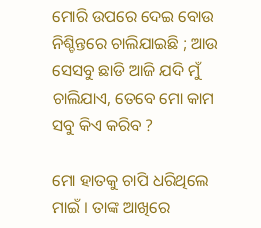ମୋରି ଉପରେ ଦେଇ ବୋଉ ନିଶ୍ଚିନ୍ତରେ ଚାଲିଯାଇଛି ; ଆଉ ସେସବୁ ଛାଡି ଆଜି ଯଦି ମୁଁ ଚାଲିଯାଏ, ତେବେ ମୋ କାମ ସବୁ କିଏ କରିବ ?

ମୋ ହାତକୁ ଚାପି ଧରିଥିଲେ ମାଇଁ । ତାଙ୍କ ଆଖିରେ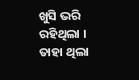ଖୁସି ଭରି ରହିଥିଲା । ତାହା ଥିଲା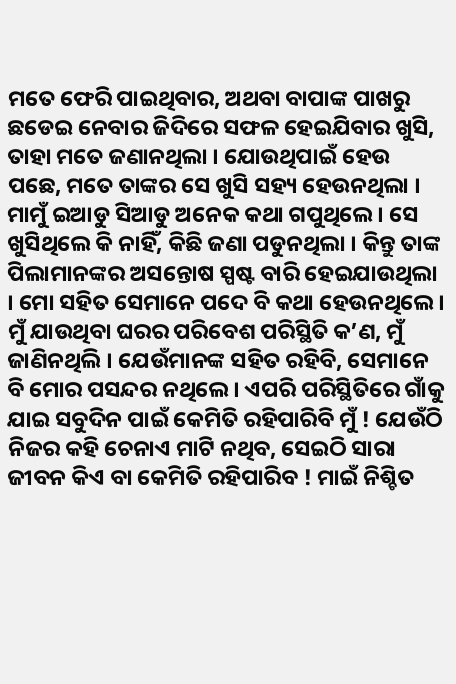ମତେ ଫେରି ପାଇଥିବାର, ଅଥବା ବାପାଙ୍କ ପାଖରୁ ଛଡେଇ ନେବାର ଜିଦିରେ ସଫଳ ହେଇଯିବାର ଖୁସି, ତାହା ମତେ ଜଣାନଥିଲା । ଯୋଉଥିପାଇଁ ହେଉ ପଛେ, ମତେ ତାଙ୍କର ସେ ଖୁସି ସହ୍ୟ ହେଉନଥିଲା । ମାମୁଁ ଇଆଡୁ ସିଆଡୁ ଅନେକ କଥା ଗପୁଥିଲେ । ସେ ଖୁସିଥିଲେ କି ନାହିଁ, କିଛି ଜଣା ପଡୁନଥିଲା । କିନ୍ତୁ ତାଙ୍କ ପିଲାମାନଙ୍କର ଅସନ୍ତୋଷ ସ୍ପଷ୍ଟ ବାରି ହେଇଯାଉଥିଲା । ମୋ ସହିତ ସେମାନେ ପଦେ ବି କଥା ହେଉନଥିଲେ । ମୁଁ ଯାଉଥିବା ଘରର ପରିବେଶ ପରିସ୍ଥିତି କ’ଣ, ମୁଁ ଜାଣିନଥିଲି । ଯେଉଁମାନଙ୍କ ସହିତ ରହିବି, ସେମାନେ ବି ମୋର ପସନ୍ଦର ନଥିଲେ । ଏପରି ପରିସ୍ଥିତିରେ ଗାଁକୁ ଯାଇ ସବୁଦିନ ପାଇଁ କେମିତି ରହିପାରିବି ମୁଁ ! ଯେଉଁଠି ନିଜର କହି ଚେନାଏ ମାଟି ନଥିବ, ସେଇଠି ସାରା ଜୀବନ କିଏ ବା କେମିତି ରହିପାରିବ ! ମାଇଁ ନିଶ୍ଚିତ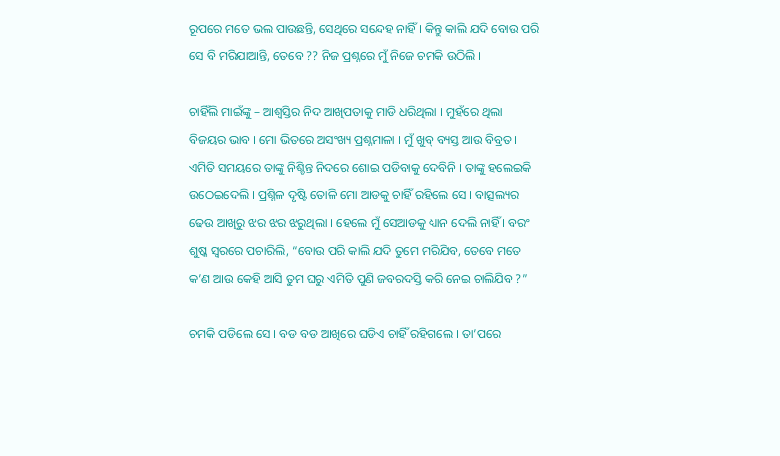ରୂପରେ ମତେ ଭଲ ପାଉଛନ୍ତି, ସେଥିରେ ସନ୍ଦେହ ନାହିଁ । କିନ୍ତୁ କାଲି ଯଦି ବୋଉ ପରି ସେ ବି ମରିଯାଆନ୍ତି, ତେବେ ?? ନିଜ ପ୍ରଶ୍ନରେ ମୁଁ ନିଜେ ଚମକି ଉଠିଲି ।

ଚାହିଁଲି ମାଇଁଙ୍କୁ – ଆଶ୍ୱସ୍ତିର ନିଦ ଆଖିପତାକୁ ମାଡି ଧରିଥିଲା । ମୁହଁରେ ଥିଲା ବିଜୟର ଭାବ । ମୋ ଭିତରେ ଅସଂଖ୍ୟ ପ୍ରଶ୍ନମାଳା । ମୁଁ ଖୁବ୍ ବ୍ୟସ୍ତ ଆଉ ବିବ୍ରତ । ଏମିତି ସମୟରେ ତାଙ୍କୁ ନିଶ୍ଚିନ୍ତ ନିଦରେ ଶୋଇ ପଡିବାକୁ ଦେବିନି । ତାଙ୍କୁ ହଲେଇକି ଉଠେଇଦେଲି । ପ୍ରଶ୍ନିଳ ଦୃଷ୍ଟି ତୋଳି ମୋ ଆଡକୁ ଚାହିଁ ରହିଲେ ସେ । ବାତ୍ସଲ୍ୟର ଢେଉ ଆଖିରୁ ଝର ଝର ଝରୁଥିଲା । ହେଲେ ମୁଁ ସେଆଡକୁ ଧ୍ୟାନ ଦେଲି ନାହିଁ । ବରଂ ଶୁଷ୍କ ସ୍ୱରରେ ପଚାରିଲି, “ବୋଉ ପରି କାଲି ଯଦି ତୁମେ ମରିଯିବ, ତେବେ ମତେ କ’ଣ ଆଉ କେହି ଆସି ତୁମ ଘରୁ ଏମିତି ପୁଣି ଜବରଦସ୍ତି କରି ନେଇ ଚାଲିଯିବ ?”

ଚମକି ପଡିଲେ ସେ । ବଡ ବଡ ଆଖିରେ ଘଡିଏ ଚାହିଁ ରହିଗଲେ । ତା’ପରେ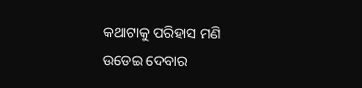କଥାଟାକୁ ପରିହାସ ମଣି ଉଡେଇ ଦେବାର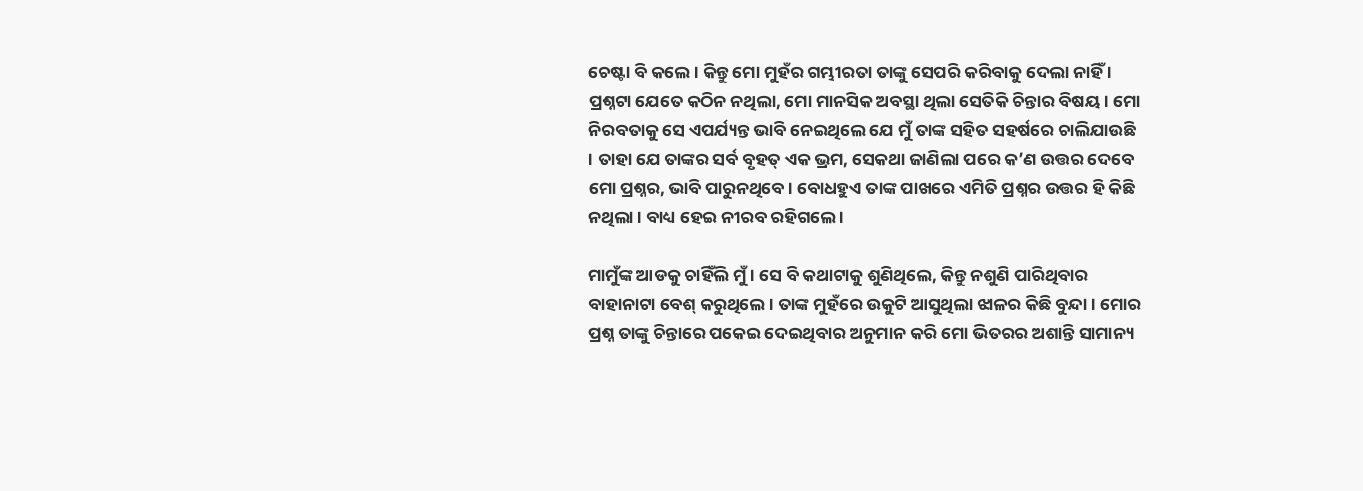ଚେଷ୍ଟା ବି କଲେ । କିନ୍ତୁ ମୋ ମୁହଁର ଗମ୍ଭୀରତା ତାଙ୍କୁ ସେପରି କରିବାକୁ ଦେଲା ନାହିଁ । ପ୍ରଶ୍ନଟା ଯେତେ କଠିନ ନଥିଲା, ମୋ ମାନସିକ ଅବସ୍ଥା ଥିଲା ସେତିକି ଚିନ୍ତାର ବିଷୟ । ମୋ ନିରବତାକୁ ସେ ଏପର୍ଯ୍ୟନ୍ତ ଭାବି ନେଇଥିଲେ ଯେ ମୁଁ ତାଙ୍କ ସହିତ ସହର୍ଷରେ ଚାଲିଯାଉଛି । ତାହା ଯେ ତାଙ୍କର ସର୍ବ ବୃହତ୍ ଏକ ଭ୍ରମ, ସେକଥା ଜାଣିଲା ପରେ କ’ଣ ଉତ୍ତର ଦେବେ ମୋ ପ୍ରଶ୍ନର, ଭାବି ପାରୁନଥିବେ । ବୋଧହୁଏ ତାଙ୍କ ପାଖରେ ଏମିତି ପ୍ରଶ୍ନର ଉତ୍ତର ହି କିଛି ନଥିଲା । ବାଧ୍ୟ ହେଇ ନୀରବ ରହିଗଲେ ।

ମାମୁଁଙ୍କ ଆଡକୁ ଚାହିଁଲି ମୁଁ । ସେ ବି କଥାଟାକୁ ଶୁଣିଥିଲେ, କିନ୍ତୁ ନଶୁଣି ପାରିଥିବାର ବାହାନାଟା ବେଶ୍ କରୁଥିଲେ । ତାଙ୍କ ମୁହଁରେ ଉକୁଟି ଆସୁଥିଲା ଝାଳର କିଛି ବୁନ୍ଦା । ମୋର ପ୍ରଶ୍ନ ତାଙ୍କୁ ଚିନ୍ତାରେ ପକେଇ ଦେଇଥିବାର ଅନୁମାନ କରି ମୋ ଭିତରର ଅଶାନ୍ତି ସାମାନ୍ୟ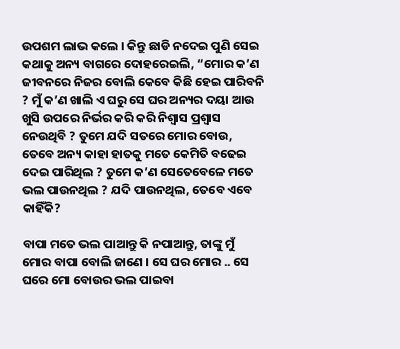ଉପଶମ ଲାଭ କଲେ । କିନ୍ତୁ ଛାଡି ନଦେଇ ପୁଣି ସେଇ କଥାକୁ ଅନ୍ୟ ବାଗରେ ଦୋହରେଇଲି, “ମୋର କ’ଣ ଜୀବନରେ ନିଜର ବୋଲି କେବେ କିଛି ହେଇ ପାରିବନି ? ମୁଁ କ’ଣ ଖାଲି ଏ ଘରୁ ସେ ଘର ଅନ୍ୟର ଦୟା ଆଉ ଖୁସି ଉପରେ ନିର୍ଭର କରି କରି ନିଶ୍ୱାସ ପ୍ରଶ୍ୱାସ ନେଉଥିବି ? ତୁମେ ଯଦି ସତରେ ମୋର ବୋଉ, ତେବେ ଅନ୍ୟ କାହା ହାତକୁ ମତେ କେମିତି ବଢେଇ ଦେଇ ପାରିଥିଲ ? ତୁମେ କ’ଣ ସେତେବେଳେ ମତେ ଭଲ ପାଉନଥିଲ ? ଯଦି ପାଉନଥିଲ, ତେବେ ଏବେ କାହିଁକି?

ବାପା ମତେ ଭଲ ପାଆନ୍ତୁ କି ନପାଆନ୍ତୁ, ତାଙ୍କୁ ମୁଁ ମୋର ବାପା ବୋଲି ଜାଣେ । ସେ ଘର ମୋର .. ସେ ଘରେ ମୋ ବୋଉର ଭଲ ପାଇବା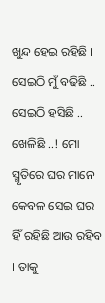ଖୁନ୍ଦ ହେଇ ରହିଛି । ସେଇଠି ମୁଁ ବଢିଛି .. ସେଇଠି ହସିଛି .. ଖେଳିଛି ..! ମୋ ସ୍ମୃତିରେ ଘର ମାନେ କେବଳ ସେଇ ଘର ହିଁ ରହିଛି ଆଉ ରହିବ । ତାକୁ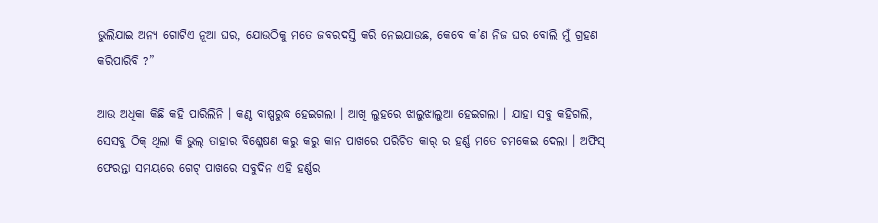ଭୁଲିଯାଇ ଅନ୍ୟ ଗୋଟିଏ ନୂଆ ଘର, ଯୋଉଠିକୁ ମତେ ଜବରଦସ୍ତି କରି ନେଇଯାଉଛ, କେବେ କ’ଣ ନିଜ ଘର ବୋଲି ମୁଁ ଗ୍ରହଣ କରିପାରିବି ?”

ଆଉ ଅଧିକା କିଛି କହି ପାରିଲିନି । କଣ୍ଠ ବାଷ୍ପରୁଦ୍ଧ ହେଇଗଲା । ଆଖି ଲୁହରେ ଝାଲୁଝାଲୁଆ ହେଇଗଲା । ଯାହା ସବୁ କହିଗଲି, ସେସବୁ ଠିକ୍ ଥିଲା କି ଭୁଲ୍‌ ତାହାର ବିଶ୍ଳେଷଣ କରୁ କରୁ କାନ ପାଖରେ ପରିଚିତ କାର୍ ର ହର୍ଣ୍ଣ ମତେ ଚମକେଇ ଦେଲା । ଅଫିସ୍ ଫେରନ୍ତା ସମୟରେ ଗେଟ୍ ପାଖରେ ସବୁଦିନ ଏହି ହର୍ଣ୍ଣର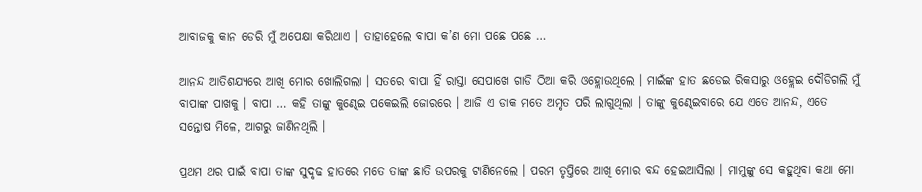ଆବାଜକୁ କାନ ଡେରି ମୁଁ ଅପେକ୍ଷା କରିଥାଏ । ତାହାହେଲେ ବାପା କ’ଣ ମୋ ପଛେ ପଛେ …

ଆନନ୍ଦ ଆତିଶଯ୍ୟରେ ଆଖି ମୋର ଖୋଲିଗଲା । ସତରେ ବାପା ହିଁ ରାସ୍ତା ସେପାଖେ ଗାଡି ଠିଆ କରି ଓହ୍ଲୋଉଥିଲେ । ମାଇଁଙ୍କ ହାତ ଛଡେଇ ରିକସାରୁ ଓହ୍ଲେଇ ଦୌଡିଗଲି ମୁଁ ବାପାଙ୍କ ପାଖକୁ । ବାପା … କହି ତାଙ୍କୁ କୁଣ୍ଢେଇ ପକେଇଲି ଜୋରରେ । ଆଜି ଏ ଡାକ ମତେ ଅମୃତ ପରି ଲାଗୁଥିଲା । ତାଙ୍କୁ କୁଣ୍ଢେଇବାରେ ଯେ ଏତେ ଆନନ୍ଦ, ଏତେ ସନ୍ତୋଷ ମିଳେ, ଆଗରୁ ଜାଣିନଥିଲି ।

ପ୍ରଥମ ଥର ପାଇଁ ବାପା ତାଙ୍କ ସୁଦୃଢ ହାତରେ ମତେ ତାଙ୍କ ଛାତି ଉପରକୁ ଟାଣିନେଲେ । ପରମ ତୃପ୍ତିରେ ଆଖି ମୋର ବନ୍ଦ ହେଇଆସିଲା । ମାମୁଙ୍କୁ ସେ କହୁଥିବା କଥା ମୋ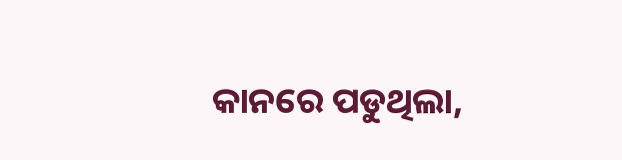କାନରେ ପଡୁଥିଲା,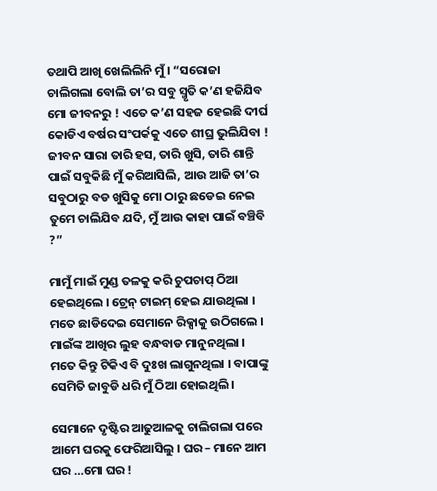ତଥାପି ଆଖି ଖେଲିଲିନି ମୁଁ । “ସରୋଜା ଚାଲିଗଲା ବୋଲି ତା’ର ସବୁ ସ୍ମୃତି କ’ଣ ହଜିଯିବ ମୋ ଜୀବନରୁ ! ଏତେ କ’ଣ ସହଜ ହେଇଛି ଦୀର୍ଘ କୋଡିଏ ବର୍ଷର ସଂପର୍କକୁ ଏତେ ଶୀଘ୍ର ଭୁଲିଯିବା ! ଜୀବନ ସାରା ତାରି ହସ, ତାରି ଖୁସି, ତାରି ଶାନ୍ତି ପାଇଁ ସବୁକିଛି ମୁଁ କରିଆସିଲି, ଆଉ ଆଜି ତା’ର ସବୁଠାରୁ ବଡ ଖୁସିକୁ ମୋ ଠାରୁ ଛଡେଇ ନେଇ ତୁମେ ଚାଲିଯିବ ଯଦି, ମୁଁ ଆଉ କାହା ପାଇଁ ବଞ୍ଚିବି ?”

ମାମୁଁ ମାଇଁ ମୁଣ୍ଡ ତଳକୁ କରି ଚୁପଚାପ୍ ଠିଆ ହେଇଥିଲେ । ଟ୍ରେନ୍ ଟାଇମ୍ ହେଇ ଯାଉଥିଲା । ମତେ ଛାଡିଦେଇ ସେମାନେ ରିକ୍ସାକୁ ଉଠିଗଲେ । ମାଇଁଙ୍କ ଆଖିର ଲୁହ ବନ୍ଧବାଡ ମାନୁନଥିଲା । ମତେ କିନ୍ତୁ ଟିକିଏ ବି ଦୁଃଖ ଲାଗୁନଥିଲା । ବାପାଙ୍କୁ ସେମିତି ଜାବୁଡି ଧରି ମୁଁ ଠିଆ ହୋଇଥିଲି ।

ସେମାନେ ଦୃଷ୍ଟିର ଆଢୁଆଳକୁ ଚାଲିଗଲା ପରେ ଆମେ ଘରକୁ ଫେରିଆସିଲୁ । ଘର – ମାନେ ଆମ ଘର …ମୋ ଘର !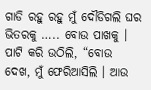ଗାଡି ରହୁ ରହୁ ମୁଁ ଦୌଡିଗଲି ଘର ଭିତରକୁ ….. ବୋଉ ପାଖକୁ । ପାଟି କରି ଉଠିଲି, “ବୋଉ ଦେଖ, ମୁଁ ଫେରିଆସିଲି । ଆଉ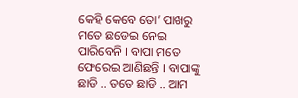କେହି କେବେ ତୋ’ ପାଖରୁ ମତେ ଛଡେଇ ନେଇ ପାରିବେନି । ବାପା ମତେ ଫେରେଇ ଆଣିଛନ୍ତି । ବାପାଙ୍କୁ ଛାଡି .. ତତେ ଛାଡି .. ଆମ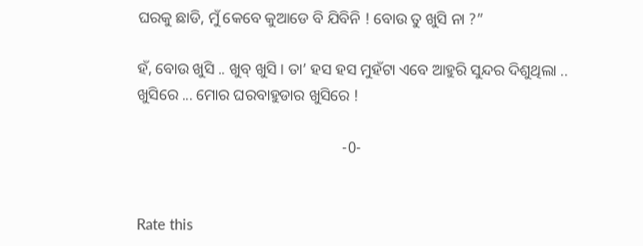ଘରକୁ ଛାଡି, ମୁଁ କେବେ କୁଆଡେ ବି ଯିବିନି ! ବୋଉ ତୁ ଖୁସି ନା ?”

ହଁ, ବୋଉ ଖୁସି .. ଖୁବ୍ ଖୁସି । ତା’ ହସ ହସ ମୁହଁଟା ଏବେ ଆହୁରି ସୁନ୍ଦର ଦିଶୁଥିଲା .. ଖୁସିରେ ... ମୋର ଘରବାହୁଡାର ଖୁସିରେ !

                                                     -0-


Rate this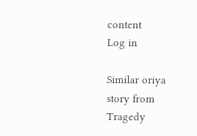content
Log in

Similar oriya story from Tragedy